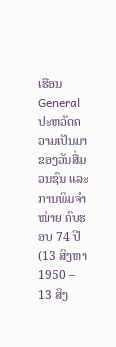ເຮືອນ General ປະຫວັດຄວາມເປັນມາຂອງວັນສື່ມວນຊົນ ແລະ ການພິມຈຳໜ່າຍ ຄົບຮອບ 74 ປີ (13 ສິງຫາ 1950 – 13 ສິງ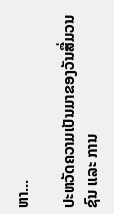ຫາ...

ປະຫວັດຄວາມເປັນມາຂອງວັນສື່ມວນຊົນ ແລະ ການ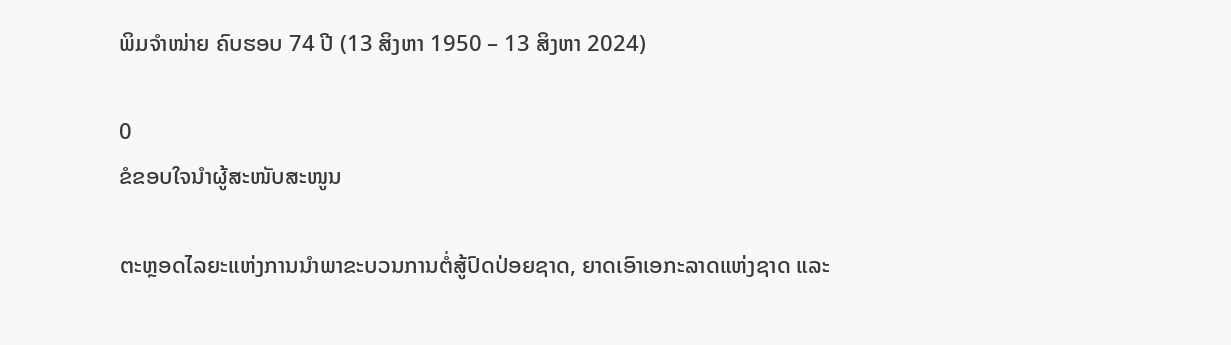ພິມຈຳໜ່າຍ ຄົບຮອບ 74 ປີ (13 ສິງຫາ 1950 – 13 ສິງຫາ 2024)

0
ຂໍຂອບໃຈນຳຜູ້ສະໜັບສະໜູນ

ຕະຫຼອດໄລຍະແຫ່ງການນຳພາຂະບວນການຕໍ່ສູ້ປົດປ່ອຍຊາດ, ຍາດເອົາເອກະລາດແຫ່ງຊາດ ແລະ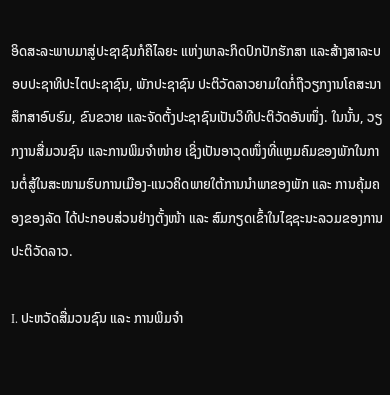ອິດສະລະພາບມາສູ່ປະຊາຊົນກໍຄືໄລຍະ ແຫ່ງພາລະກິດປົກປັກຮັກສາ ແລະສ້າງສາລະບອບປະຊາທິປະໄຕປະຊາຊົນ, ພັກປະຊາຊົນ ປະຕິວັດລາວຍາມໃດກໍ່ຖືວຽກງານໂຄສະນາສຶກສາອົບຮົມ, ຂົນຂວາຍ ແລະຈັດຕັ້ງປະຊາຊົນເປັນວິທີປະຕິວັດອັນໜຶ່ງ. ໃນນັ້ນ, ວຽກງານສື່ມວນຊົນ ແລະການພິມຈຳໜ່າຍ ເຊິ່ງເປັນອາວຸດໜຶ່ງທີ່ແຫຼມຄົມຂອງພັກໃນການຕໍ່ສູ້ໃນສະໜາມຮົບການເມືອງ-ແນວຄິດພາຍໃຕ້ການນຳພາຂອງພັກ ແລະ ການຄຸ້ມຄອງຂອງລັດ ໄດ້ປະກອບສ່ວນຢ່າງຕັ້ງໜ້າ ແລະ ສົມກຽດເຂົ້າໃນໄຊຊະນະລວມຂອງການປະຕິວັດລາວ.

I. ປະຫວັດສື່ມວນຊົນ ແລະ ການພິມຈຳ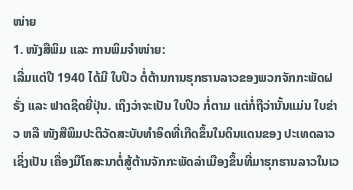ໜ່າຍ
1. ໜັງສືພິມ ແລະ ການພິມຈຳໜ່າຍ:
ເລີ່ມແຕ່ປີ 1940 ໄດ້ມີ ໃບປິວ ຕໍ່ຕ້ານການຮຸກຮານລາວຂອງພວກຈັກກະພັດຝຣັ່ງ ແລະ ຟາດຊິດຍີ່ປຸ່ນ. ເຖິງວ່າຈະເປັນ ໃບປິວ ກໍ່ຕາມ ແຕ່ກໍ່ຖືວ່ານັ້ນແມ່ນ ໃບຂ່າວ ຫລື ໜັງສືພິມປະຕິວັດສະບັບທໍາອິດທີ່ເກີດຂຶ້ນໃນດິນແດນຂອງ ປະເທດລາວ ເຊິ່ງເປັນ ເຄື່ອງມືໂຄສະນາຕໍ່ສູ້ຕ້ານຈັກກະພັດລ່າເມືອງຂຶ້ນທີ່ມາຮຸກຮານລາວໃນເວ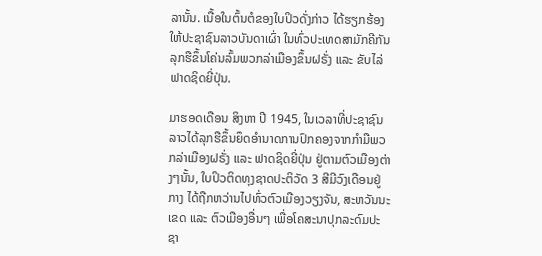ລານັ້ນ. ເນື້ອໃນຕົ້ນຕໍຂອງໃບປິວດັ່ງກ່າວ ໄດ້ຮຽກຮ້ອງໃຫ້ປະຊາຊົນລາວບັນດາເຜົ່າ ໃນທົ່ວປະເທດສາມັກຄີກັນລຸກຮືຂຶ້ນໂຄ່ນລົ້ມພວກລ່າເມືອງຂຶ້ນຝຣັ່ງ ແລະ ຂັບໄລ່ຟາດຊິດຍີ່ປຸ່ນ.

ມາຮອດເດືອນ ສິງຫາ ປີ 1945, ໃນເວລາທີ່ປະຊາຊົນລາວໄດ້ລຸກຮືຂຶ້ນຍຶດອໍານາດການປົກຄອງຈາກກຳມືພວກລ່າເມືອງຝຣັ່ງ ແລະ ຟາດຊິດຍີ່ປຸ່ນ ຢູ່ຕາມຕົວເມືອງຕ່າງໆນັ້ນ, ໃບປິວຕິດທຸງຊາດປະຕິວັດ 3 ສີມີວົງເດືອນຢູ່ກາງ ໄດ້ຖືກຫວ່ານໄປທົ່ວຕົວເມືອງວຽງຈັນ, ສະຫວັນນະເຂດ ແລະ ຕົວເມືອງອື່ນໆ ເພື່ອໂຄສະນາປຸກລະດົມປະຊາ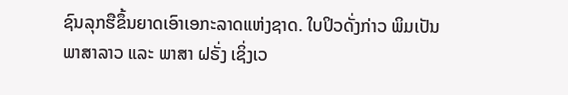ຊົນລຸກຮືຂຶ້ນຍາດເອົາເອກະລາດແຫ່ງຊາດ. ໃບປິວດັ່ງກ່າວ ພິມເປັນ ພາສາລາວ ແລະ ພາສາ ຝຣັ່ງ ເຊິ່ງເວ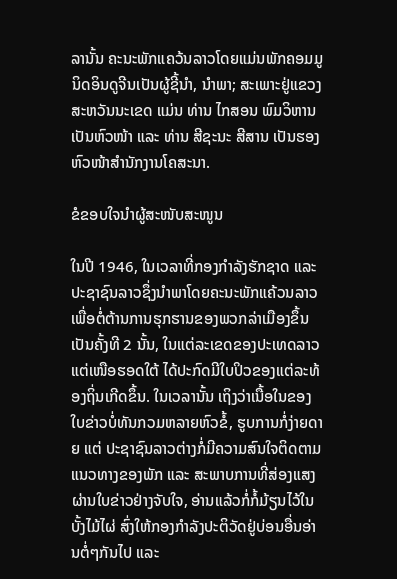ລານັ້ນ ຄະນະພັກແຄວ້ນລາວໂດຍແມ່ນພັກຄອມມູນິດອິນດູຈີນເປັນຜູ້ຊີ້ນຳ, ນຳພາ; ສະເພາະຢູ່ແຂວງສະຫວັນນະເຂດ ແມ່ນ ທ່ານ ໄກສອນ ພົມວິຫານ ເປັນຫົວໜ້າ ແລະ ທ່ານ ສີຊະນະ ສີສານ ເປັນຮອງຫົວໜ້າສໍານັກງານໂຄສະນາ.

ຂໍຂອບໃຈນຳຜູ້ສະໜັບສະໜູນ

ໃນປີ 1946, ໃນເວລາທີ່ກອງກໍາລັງຮັກຊາດ ແລະ ປະຊາຊົນລາວຊຶ່ງນໍາພາໂດຍຄະນະພັກແຄ້ວນລາວເພື່ອຕໍ່ຕ້ານການຮຸກຮານຂອງພວກລ່າເມືອງຂຶ້ນເປັນຄັ້ງທີ 2 ນັ້ນ, ໃນແຕ່ລະເຂດຂອງປະເທດລາວແຕ່ເໜືອຮອດໃຕ້ ໄດ້ປະກົດມີໃບປິວຂອງແຕ່ລະທ້ອງຖິ່ນເກີດຂຶ້ນ. ໃນເວລານັ້ນ ເຖິງວ່າເນື້ອໃນຂອງໃບຂ່າວບໍ່ທັນກວມຫລາຍຫົວຂໍ້, ຮູບການກໍ່ງ່າຍດາຍ ແຕ່ ປະຊາຊົນລາວຕ່າງກໍ່ມີຄວາມສົນໃຈຕິດຕາມແນວທາງຂອງພັກ ແລະ ສະພາບການທີ່ສ່ອງແສງຜ່ານໃບຂ່າວຢ່າງຈັບໃຈ, ອ່ານແລ້ວກໍ່ກໍ້ມ້ຽນໄວ້ໃນບັ້ງໄມ້ໄຜ່ ສົ່ງໃຫ້ກອງກໍາລັງປະຕິວັດຢູ່ບ່ອນອື່ນອ່ານຕໍ່ໆກັນໄປ ແລະ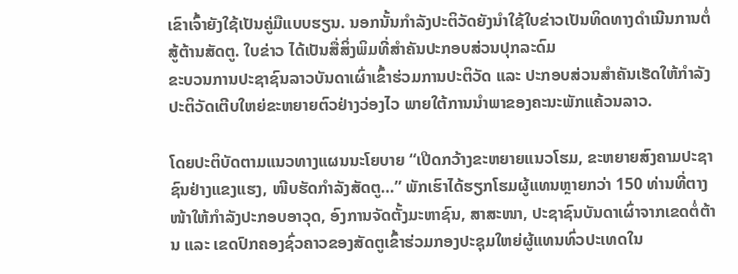ເຂົາເຈົ້າຍັງໃຊ້ເປັນຄູ່ມືແບບຮຽນ. ນອກນັ້ນກໍາລັງປະຕິວັດຍັງນໍາໃຊ້ໃບຂ່າວເປັນທິດທາງດຳເນີນການຕໍ່ສູ້ຕ້ານສັດຕູ. ໃບຂ່າວ ໄດ້ເປັນສື່ສິ່ງພິມທີ່ສຳຄັນປະກອບສ່ວນປຸກລະດົມ
ຂະບວນການປະຊາຊົນລາວບັນດາເຜົ່າເຂົ້າຮ່ວມການປະຕິວັດ ແລະ ປະກອບສ່ວນສຳຄັນເຮັດໃຫ້ກຳລັງປະຕິວັດເຕີບໃຫຍ່ຂະຫຍາຍຕົວຢ່າງວ່ອງໄວ ພາຍໃຕ້ການນຳພາຂອງຄະນະພັກແຄ້ວນລາວ.

ໂດຍປະຕິບັດຕາມແນວທາງແຜນນະໂຍບາຍ “ເປີດກວ້າງຂະຫຍາຍແນວໂຮມ, ຂະຫຍາຍສົງຄາມປະຊາຊົນຢ່າງແຂງແຮງ, ໜີບຮັດກຳລັງສັດຕູ…” ພັກເຮົາໄດ້ຮຽກໂຮມຜູ້ແທນຫຼາຍກວ່າ 150 ທ່ານທີ່ຕາງໜ້າໃຫ້ກຳລັງປະກອບອາວຸດ, ອົງການຈັດຕັ້ງມະຫາຊົນ, ສາສະໜາ, ປະຊາຊົນບັນດາເຜົ່າຈາກເຂດຕໍ່ຕ້ານ ແລະ ເຂດປົກຄອງຊົ່ວຄາວຂອງສັດຕູເຂົ້າຮ່ວມກອງປະຊຸມໃຫຍ່ຜູ້ແທນທົ່ວປະເທດໃນ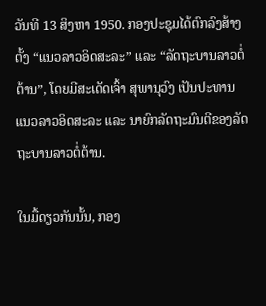ວັນທີ 13 ສິງຫາ 1950. ກອງປະຊຸມໄດ້ຕົກລົງສ້າງຕັ້ງ “ແນວລາວອິດສະລະ” ແລະ “ລັດຖະບານລາວຕໍ່ຕ້ານ”, ໂດຍມີສະເດັດເຈົ້າ ສຸພານຸວົງ ເປັນປະທານ ແນວລາວອິດສະລະ ແລະ ນາຍົກລັດຖະມົນຕີຂອງລັດຖະບານລາວຕໍ່ຕ້ານ.

ໃນມື້ດຽວກັນນັ້ນ, ກອງ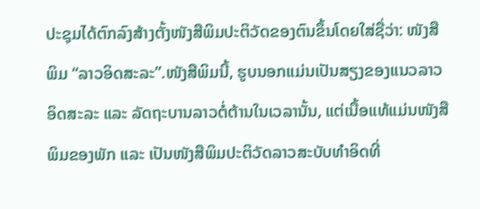ປະຊຸມໄດ້ຕົກລົງສ້າງຕັ້ງໜັງສືພິມປະຕິວັດຂອງຕົນຂຶ້ນໂດຍໃສ່ຊື່ວ່າ: ໜັງສືພິມ “ລາວອິດສະລະ”.ໜັງສືພິມນີ້, ຮູບນອກແມ່ນເປັນສຽງຂອງແນວລາວອິດສະລະ ແລະ ລັດຖະບານລາວຕໍ່ຕ້ານໃນເວລານັ້ນ, ແຕ່ເນື້ອແທ້ແມ່ນໜັງສືພິມຂອງພັກ ແລະ ເປັນໜັງສືພິມປະຕິວັດລາວສະບັບທຳອິດທີ່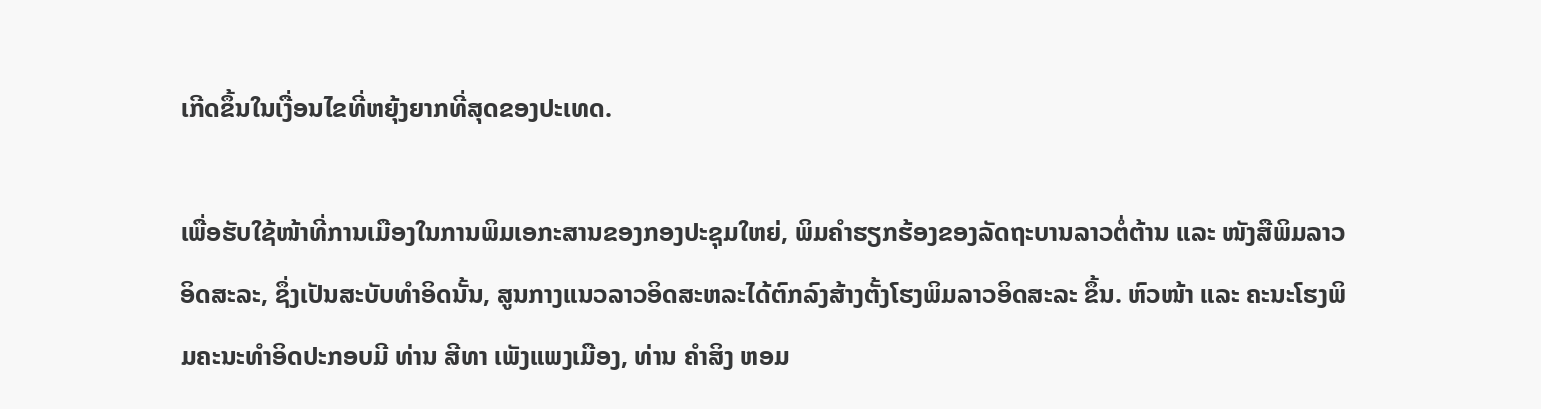ເກີດຂຶ້ນໃນເງື່ອນໄຂທີ່ຫຍຸ້ງຍາກທີ່ສຸດຂອງປະເທດ.

ເພື່ອຮັບໃຊ້ໜ້າທີ່ການເມືອງໃນການພິມເອກະສານຂອງກອງປະຊຸມໃຫຍ່, ພິມຄຳຮຽກຮ້ອງຂອງລັດຖະບານລາວຕໍ່ຕ້ານ ແລະ ໜັງສືພິມລາວອິດສະລະ, ຊຶ່ງເປັນສະບັບທຳອິດນັ້ນ, ສູນກາງແນວລາວອິດສະຫລະໄດ້ຕົກລົງສ້າງຕັ້ງໂຮງພິມລາວອິດສະລະ ຂຶ້ນ. ຫົວໜ້າ ແລະ ຄະນະໂຮງພິມຄະນະທຳອິດປະກອບມີ ທ່ານ ສີທາ ເພັງແພງເມືອງ, ທ່ານ ຄຳສິງ ຫອມ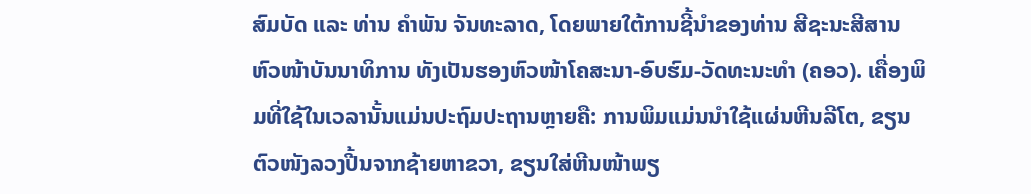ສົມບັດ ແລະ ທ່ານ ຄຳພັນ ຈັນທະລາດ, ໂດຍພາຍໃຕ້ການຊີ້ນຳຂອງທ່ານ ສີຊະນະສີສານ ຫົວໜ້າບັນນາທິການ ທັງເປັນຮອງຫົວໜ້າໂຄສະນາ-ອົບຮົມ-ວັດທະນະທຳ (ຄອວ). ເຄື່ອງພິມທີ່ໃຊ້ໃນເວລານັ້ນແມ່ນປະຖົມປະຖານຫຼາຍຄື: ການພິມແມ່ນນຳໃຊ້ແຜ່ນຫີນລີໂຕ, ຂຽນຕົວໜັງລວງປີ້ນຈາກຊ້າຍຫາຂວາ, ຂຽນໃສ່ຫີນໜ້າພຽ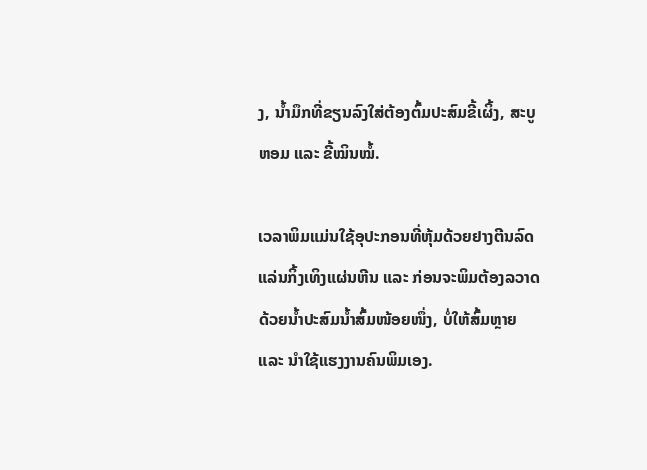ງ, ນ້ຳມຶກທີ່ຂຽນລົງໃສ່ຕ້ອງຕົ້ມປະສົມຂີ້ເຜິ້ງ, ສະບູຫອມ ແລະ ຂີ້ໝິນໝໍ້.

ເວລາພິມແມ່ນໃຊ້ອຸປະກອນທີ່ຫຸ້ມດ້ວຍຢາງຕີນລົດແລ່ນກິ້ງເທິງແຜ່ນຫີນ ແລະ ກ່ອນຈະພິມຕ້ອງລວາດດ້ວຍນ້ຳປະສົມນ້ຳສົ້ມໜ້ອຍໜຶ່ງ, ບໍ່ໃຫ້ສົ້ມຫຼາຍ ແລະ ນຳໃຊ້ແຮງງານຄົນພິມເອງ.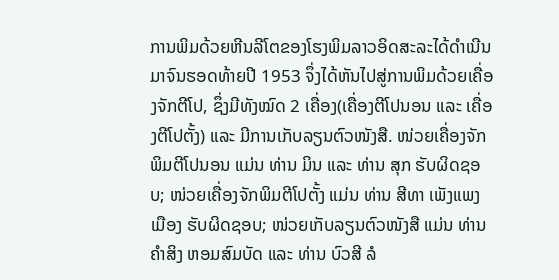ການພິມດ້ວຍຫີນລີໂຕຂອງໂຮງພິມລາວອິດສະລະໄດ້ດຳເນີນມາຈົນຮອດທ້າຍປີ 1953 ຈຶ່ງໄດ້ຫັນໄປສູ່ການພິມດ້ວຍເຄື່ອງຈັກຕີໂປ, ຊຶ່ງມີທັງໝົດ 2 ເຄື່ອງ(ເຄື່ອງຕີໂປນອນ ແລະ ເຄື່ອງຕີໂປຕັ້ງ) ແລະ ມີການເກັບລຽນຕົວໜັງສື. ໜ່ວຍເຄື່ອງຈັກພິມຕີໂປນອນ ແມ່ນ ທ່ານ ມິນ ແລະ ທ່ານ ສຸກ ຮັບຜິດຊອບ; ໜ່ວຍເຄື່ອງຈັກພິມຕີໂປຕັ້ງ ແມ່ນ ທ່ານ ສີທາ ເພັງແພງເມືອງ ຮັບຜິດຊອບ; ໜ່ວຍເກັບລຽນຕົວໜັງສື ແມ່ນ ທ່ານ ຄຳສິງ ຫອມສົມບັດ ແລະ ທ່ານ ບົວສີ ລໍ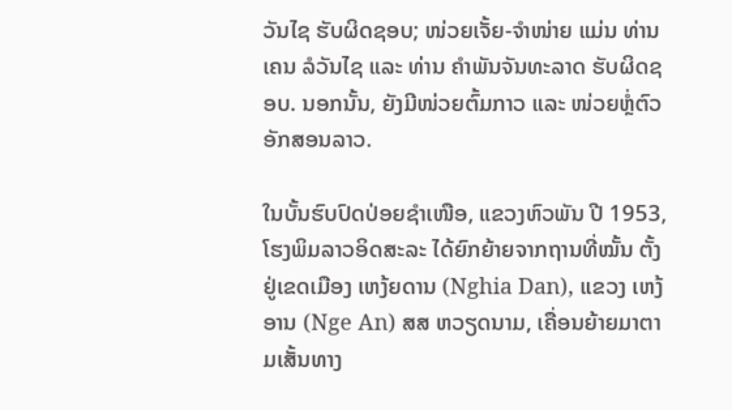ວັນໄຊ ຮັບຜິດຊອບ; ໜ່ວຍເຈັ້ຍ-ຈຳໜ່າຍ ແມ່ນ ທ່ານ ເຄນ ລໍວັນໄຊ ແລະ ທ່ານ ຄຳພັນຈັນທະລາດ ຮັບຜິດຊອບ. ນອກນັ້ນ, ຍັງມີໜ່ວຍຕົ້ມກາວ ແລະ ໜ່ວຍຫຼໍ່ຕົວອັກສອນລາວ.

ໃນບັ້ນຮົບປົດປ່ອຍຊຳເໜືອ, ແຂວງຫົວພັນ ປີ 1953, ໂຮງພິມລາວອິດສະລະ ໄດ້ຍົກຍ້າຍຈາກຖານທີ່ໝັ້ນ ຕັ້ງຢູ່ເຂດເມືອງ ເຫງ້ຍດານ (Nghia Dan), ແຂວງ ເຫງ້ອານ (Nge An) ສສ ຫວຽດນາມ, ເຄື່ອນຍ້າຍມາຕາມເສັ້ນທາງ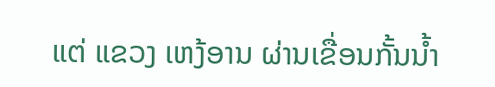ແຕ່ ແຂວງ ເຫງ້ອານ ຜ່ານເຂື່ອນກັ້ນນ້ຳ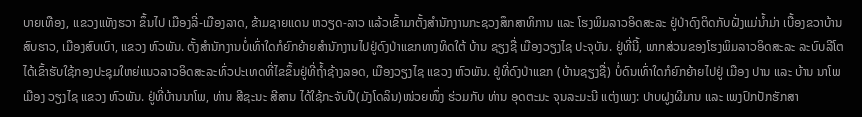ບາຍເທືອງ, ແຂວງແທັງຮວາ ຂຶ້ນໄປ ເມືອງລີ່-ເມືອງລາດ, ຂ້າມຊາຍແດນ ຫວຽດ-ລາວ ແລ້ວເຂົ້າມາຕັ້ງສຳນັກງານກະຊວງສຶກສາທິການ ແລະ ໂຮງພິມລາວອິດສະລະ ຢູ່ປ່າດົງຕິດກັບຝັ່ງແມ່ນ້ຳມ່າ ເບື້ອງຂວາບ້ານສົບຮາວ, ເມືອງສົບເບົາ, ແຂວງ ຫົວພັນ. ຕັ້ງສຳນັກງານບໍ່ເທົ່າໃດກໍຍົກຍ້າຍສຳນັກງານໄປຢູ່ດົງປ່າແຂກທາງທິດໃຕ້ ບ້ານ ຊຽງຊື່ ເມືອງວຽງໄຊ ປະຈຸບັນ. ຢູ່ທີ່ນີ້, ພາກສ່ວນຂອງໂຮງພິມລາວອິດສະລະ ລະບົບລີໂຕ ໄດ້ເຂົ້າຮັບໃຊ້ກອງປະຊຸມໃຫຍ່ແນວລາວອິດສະລະທົ່ວປະເທດທີ່ໄຂຂຶ້ນຢູ່ທີ່ຖໍ້າຊ້າງລອດ, ເມືອງວຽງໄຊ ແຂວງ ຫົວພັນ. ຢູ່ທີ່ດົງປ່າແຂກ (ບ້ານຊຽງຊື່) ບໍ່ດົນເທົ່າໃດກໍຍົກຍ້າຍໄປຢູ່ ເມືອງ ປານ ແລະ ບ້ານ ນາໂພ ເມືອງ ວຽງໄຊ ແຂວງ ຫົວພັນ. ຢູ່ທີ່ບ້ານນາໂພ, ທ່ານ ສີຊະນະ ສີສານ ໄດ້ໃຊ້ກະຈັບປີ(ມັງໂດລິນ)ໜ່ວຍໜຶ່ງ ຮ່ວມກັບ ທ່ານ ອຸດຕະມະ ຈຸນລະມະນີ ແຕ່ງເພງ: ປາບຝູງຜີມານ ແລະ ເພງປົກປັກຮັກສາ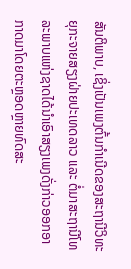ສັນຕິພາບ, ເຊິ່ງເປັນເພງຕົ້ນກຳເນີດຂອງສະຖານີວິທະຍຸກະຈາຍສຽງຝ່າຍປະເທດລາວ ແລະ ຕໍ່ມາສະຖານີໂທລະພາບແຫ່ງຊາດໄດ້ນຳເອົາສຽງເພງດັ່ງກ່າວອອກອາກາດມາໂດຍຕະຫຼອດຫຼາຍທົດສະ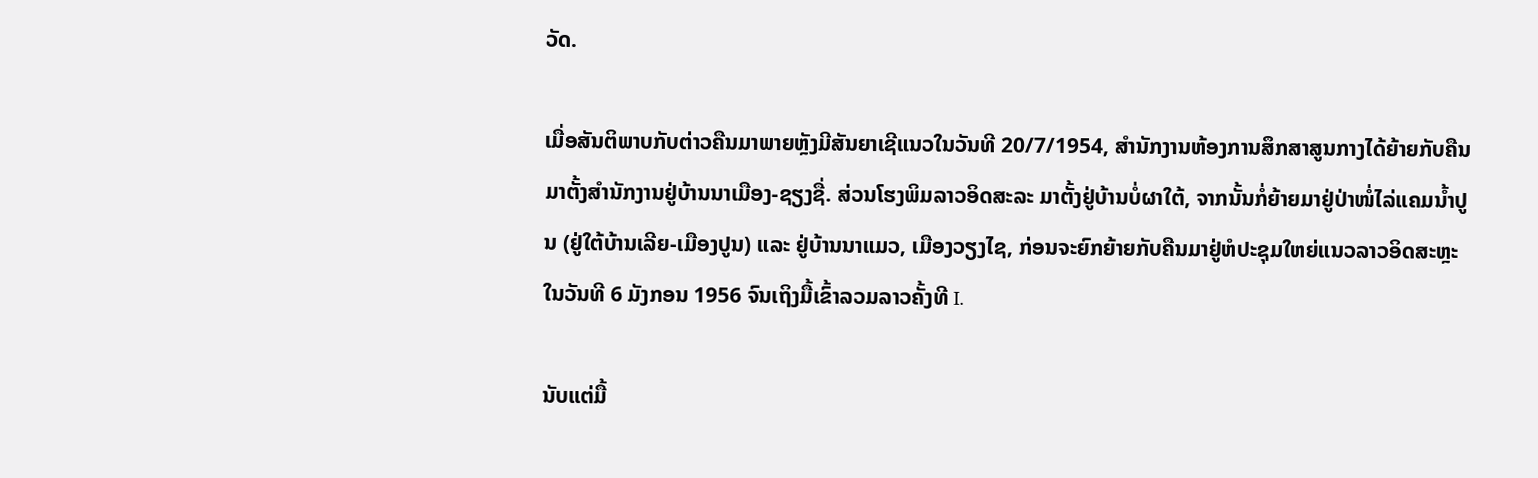ວັດ.

ເມື່ອສັນຕິພາບກັບຕ່າວຄືນມາພາຍຫຼັງມີສັນຍາເຊີແນວໃນວັນທີ 20/7/1954, ສຳນັກງານຫ້ອງການສຶກສາສູນກາງໄດ້ຍ້າຍກັບຄືນມາຕັ້ງສຳນັກງານຢູ່ບ້ານນາເມືອງ-ຊຽງຊື່. ສ່ວນໂຮງພິມລາວອິດສະລະ ມາຕັ້ງຢູ່ບ້ານບໍ່ຜາໃຕ້, ຈາກນັ້ນກໍ່ຍ້າຍມາຢູ່ປ່າໜໍ່ໄລ່ແຄມນ້ຳປູນ (ຢູ່ໃຕ້ບ້ານເລີຍ-ເມືອງປູນ) ແລະ ຢູ່ບ້ານນາແມວ, ເມືອງວຽງໄຊ, ກ່ອນຈະຍົກຍ້າຍກັບຄືນມາຢູ່ຫໍປະຊຸມໃຫຍ່ແນວລາວອິດສະຫຼະໃນວັນທີ 6 ມັງກອນ 1956 ຈົນເຖິງມື້ເຂົ້າລວມລາວຄັ້ງທີ I.

ນັບແຕ່ມື້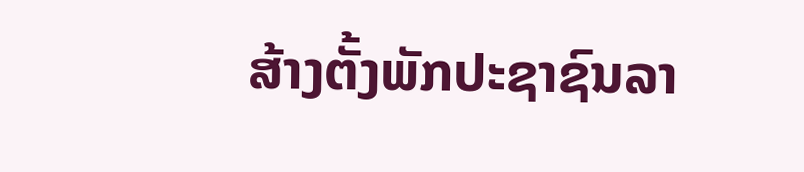ສ້າງຕັ້ງພັກປະຊາຊົນລາ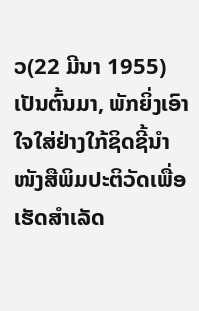ວ(22 ມີນາ 1955) ເປັນຕົ້ນມາ, ພັກຍິ່ງເອົາໃຈໃສ່ຢ່າງໃກ້ຊິດຊີ້ນຳໜັງສືພິມປະຕິວັດເພື່ອເຮັດສຳເລັດ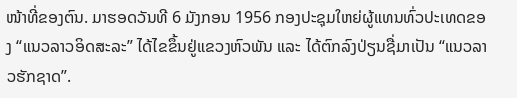ໜ້າທີ່ຂອງຕົນ. ມາຮອດວັນທີ 6 ມັງກອນ 1956 ກອງປະຊຸມໃຫຍ່ຜູ້ແທນທົ່ວປະເທດຂອງ “ແນວລາວອິດສະລະ” ໄດ້ໄຂຂຶ້ນຢູ່ແຂວງຫົວພັນ ແລະ ໄດ້ຕົກລົງປ່ຽນຊື່ມາເປັນ “ແນວລາວຮັກຊາດ”.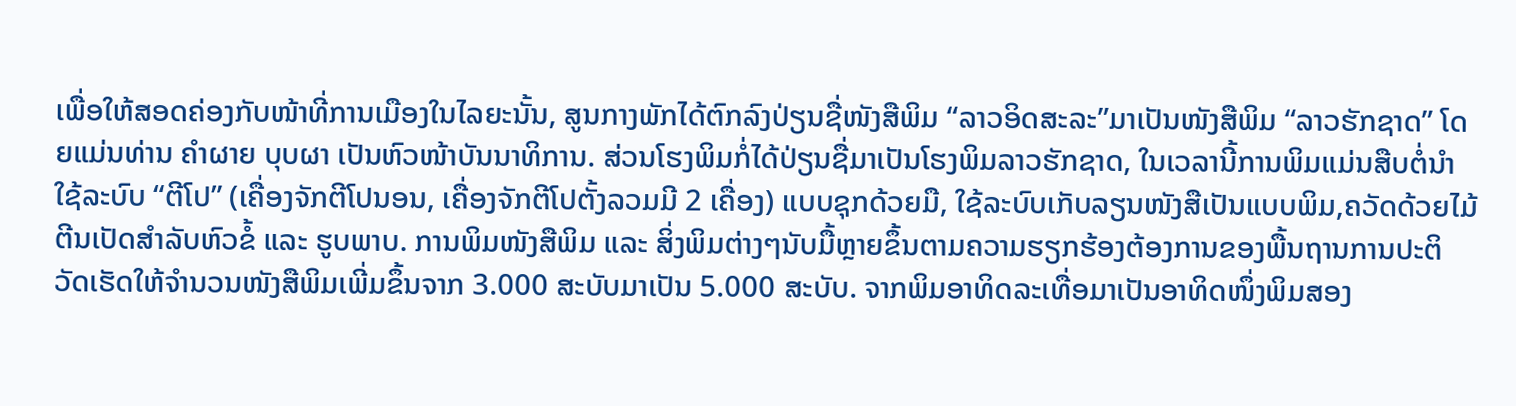ເພື່ອໃຫ້ສອດຄ່ອງກັບໜ້າທີ່ການເມືອງໃນໄລຍະນັ້ນ, ສູນກາງພັກໄດ້ຕົກລົງປ່ຽນຊື່ໜັງສືພິມ “ລາວອິດສະລະ”ມາເປັນໜັງສືພິມ “ລາວຮັກຊາດ” ໂດຍແມ່ນທ່ານ ຄຳຜາຍ ບຸບຜາ ເປັນຫົວໜ້າບັນນາທິການ. ສ່ວນໂຮງພິມກໍ່ໄດ້ປ່ຽນຊື່ມາເປັນໂຮງພິມລາວຮັກຊາດ, ໃນເວລານີ້ການພິມແມ່ນສືບຕໍ່ນໍາໃຊ້ລະບົບ “ຕີໂປ” (ເຄື່ອງຈັກຕີໂປນອນ, ເຄື່ອງຈັກຕີໂປຕັ້ງລວມມີ 2 ເຄື່ອງ) ແບບຊຸກດ້ວຍມື, ໃຊ້ລະບົບເກັບລຽນໜັງສືເປັນແບບພິມ,ຄວັດດ້ວຍໄມ້ຕີນເປັດສຳລັບຫົວຂໍ້ ແລະ ຮູບພາບ. ການພິມໜັງສືພິມ ແລະ ສິ່ງພິມຕ່າງໆນັບມື້ຫຼາຍຂຶ້ນຕາມຄວາມຮຽກຮ້ອງຕ້ອງການຂອງພື້ນຖານການປະຕິວັດເຮັດໃຫ້ຈຳນວນໜັງສືພິມເພີ່ມຂຶ້ນຈາກ 3.000 ສະບັບມາເປັນ 5.000 ສະບັບ. ຈາກພິມອາທິດລະເທື່ອມາເປັນອາທິດໜຶ່ງພິມສອງ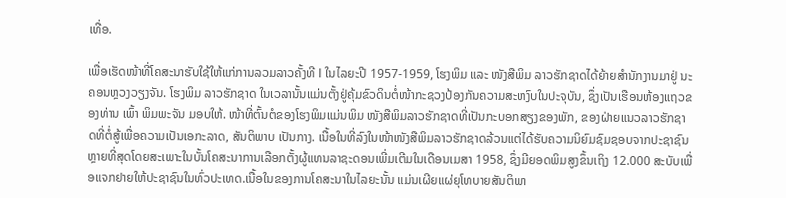ເທື່ອ.

ເພື່ອເຮັດໜ້າທີ່ໂຄສະນາຮັບໃຊ້ໃຫ້ແກ່ການລວມລາວຄັ້ງທີ I ໃນໄລຍະປີ 1957-1959, ໂຮງພິມ ແລະ ໜັງສືພິມ ລາວຮັກຊາດໄດ້ຍ້າຍສຳນັກງານມາຢູ່ ນະຄອນຫຼວງວຽງຈັນ. ໂຮງພິມ ລາວຮັກຊາດ ໃນເວລານັ້ນແມ່ນຕັ້ງຢູ່ຄຸ້ມຂົວດິນຕໍ່ໜ້າກະຊວງປ້ອງກັນຄວາມສະຫງົບໃນປະຈຸບັນ, ຊຶ່ງເປັນເຮືອນຫ້ອງແຖວຂອງທ່ານ ເພົ້າ ພິມພະຈັນ ມອບໃຫ້. ໜ້າທີ່ຕົ້ນຕໍຂອງໂຮງພິມແມ່ນພິມ ໜັງສືພິມລາວຮັກຊາດທີ່ເປັນກະບອກສຽງຂອງພັກ, ຂອງຝ່າຍແນວລາວຮັກຊາດທີ່ຕໍ່ສູ້ເພື່ອຄວາມເປັນເອກະລາດ, ສັນຕິພາບ ເປັນກາງ. ເນື້ອໃນທີ່ລົງໃນໜ້າໜັງສືພິມລາວຮັກຊາດລ້ວນແຕ່ໄດ້ຮັບຄວາມນິຍົມຊົມຊອບຈາກປະຊາຊົນຫຼາຍທີ່ສຸດໂດຍສະເພາະໃນບັ້ນໂຄສະນາການເລືອກຕັ້ງຜູ້ແທນລາຊະດອນເພີ່ມເຕີມໃນເດືອນເມສາ 1958, ຊຶ່ງມີຍອດພິມສູງຂຶ້ນເຖິງ 12.000 ສະບັບເພື່ອແຈກຢາຍໃຫ້ປະຊາຊົນໃນທົ່ວປະເທດ.ເນື້ອໃນຂອງການໂຄສະນາໃນໄລຍະນັ້ນ ແມ່ນເຜີຍແຜ່ຍຸໂທບາຍສັນຕິພາ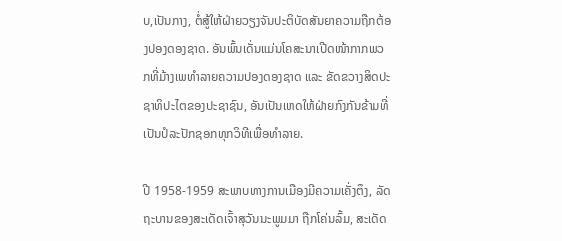ບ,ເປັນກາງ, ຕໍ່ສູ້ໃຫ້ຝ່າຍວຽງຈັນປະຕິບັດສັນຍາຄວາມຖືກຕ້ອງປອງດອງຊາດ. ອັນພົ້ນເດັ່ນແມ່ນໂຄສະນາເປີດໜ້າກາກພວກທີ່ມ້າງເພທຳລາຍຄວາມປອງດອງຊາດ ແລະ ຂັດຂວາງສິດປະຊາທິປະໄຕຂອງປະຊາຊົນ, ອັນເປັນເຫດໃຫ້ຝ່າຍກົງກັນຂ້າມທີ່ເປັນປໍລະປັກຊອກທຸກວິທີເພື່ອທຳລາຍ.

ປີ 1958-1959 ສະພາບທາງການເມືອງມີຄວາມເຄັ່ງຕຶງ, ລັດຖະບານຂອງສະເດັດເຈົ້າສຸວັນນະພູມມາ ຖືກໂຄ່ນລົ້ມ, ສະເດັດ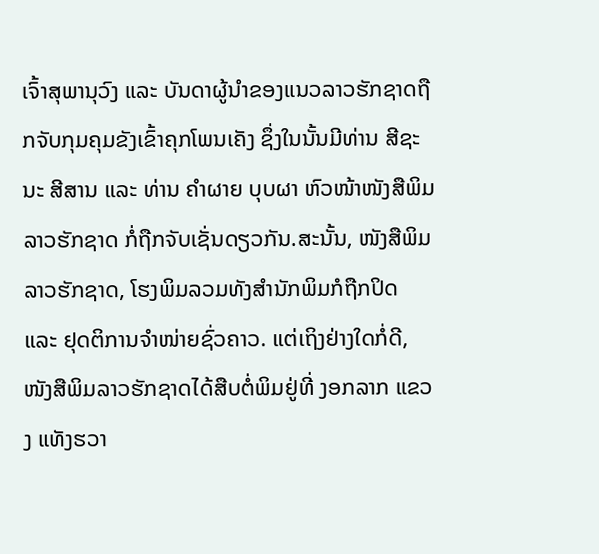ເຈົ້າສຸພານຸວົງ ແລະ ບັນດາຜູ້ນຳຂອງແນວລາວຮັກຊາດຖືກຈັບກຸມຄຸມຂັງເຂົ້າຄຸກໂພນເຄັງ ຊຶ່ງໃນນັ້ນມີທ່ານ ສີຊະນະ ສີສານ ແລະ ທ່ານ ຄຳຜາຍ ບຸບຜາ ຫົວໜ້າໜັງສືພິມລາວຮັກຊາດ ກໍ່ຖືກຈັບເຊັ່ນດຽວກັນ.ສະນັ້ນ, ໜັງສືພິມລາວຮັກຊາດ, ໂຮງພິມລວມທັງສຳນັກພິມກໍຖືກປິດ ແລະ ຢຸດຕິການຈຳໜ່າຍຊົ່ວຄາວ. ແຕ່ເຖິງຢ່າງໃດກໍ່ດີ, ໜັງສືພິມລາວຮັກຊາດໄດ້ສືບຕໍ່ພິມຢູ່ທີ່ ງອກລາກ ແຂວງ ແທັງຮວາ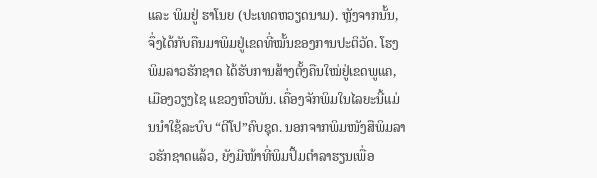ແລະ ພິມຢູ່ ຮາໂນຍ (ປະເທດຫວຽດນາມ). ຫຼັງຈາກນັ້ນ, ຈຶ່ງໄດ້ກັບຄືນມາພິມຢູ່ເຂດທີ່ໝັ້ນຂອງການປະຕິວັດ. ໂຮງພິມລາວຮັກຊາດ ໄດ້ຮັບການສ້າງຕັ້ງຄືນໃໝ່ຢູ່ເຂດພູແຄ, ເມືອງວຽງໄຊ ແຂວງຫົວພັນ. ເຄື່ອງຈັກພິມໃນໄລຍະນີ້ແມ່ນນຳໃຊ້ລະບົບ “ຕີໂປ”ຄົບຊຸດ. ນອກຈາກພິມໜັງສືພິມລາວຮັກຊາດແລ້ວ, ຍັງມີໜ້າທີ່ພິມປຶ້ມຕຳລາຮຽນເພື່ອ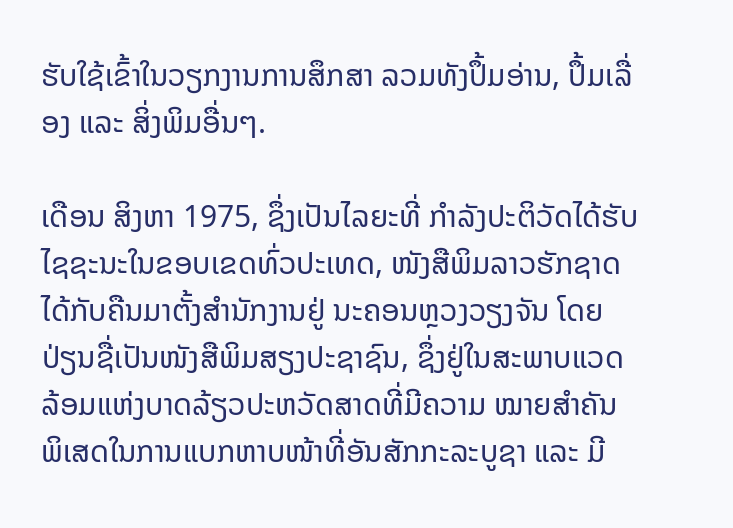ຮັບໃຊ້ເຂົ້າໃນວຽກງານການສຶກສາ ລວມທັງປຶ້ມອ່ານ, ປຶ້ມເລື່ອງ ແລະ ສິ່ງພິມອື່ນໆ.

ເດືອນ ສິງຫາ 1975, ຊຶ່ງເປັນໄລຍະທີ່ ກຳລັງປະຕິວັດໄດ້ຮັບໄຊຊະນະໃນຂອບເຂດທົ່ວປະເທດ, ໜັງສືພິມລາວຮັກຊາດ ໄດ້ກັບຄືນມາຕັ້ງສຳນັກງານຢູ່ ນະຄອນຫຼວງວຽງຈັນ ໂດຍປ່ຽນຊື່ເປັນໜັງສືພິມສຽງປະຊາຊົນ, ຊຶ່ງຢູ່ໃນສະພາບແວດລ້ອມແຫ່ງບາດລ້ຽວປະຫວັດສາດທີ່ມີຄວາມ ໝາຍສຳຄັນພິເສດໃນການແບກຫາບໜ້າທີ່ອັນສັກກະລະບູຊາ ແລະ ມີ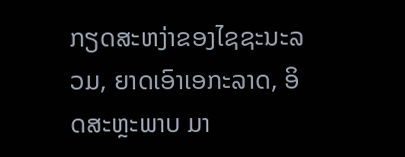ກຽດສະຫງ່າຂອງໄຊຊະນະລວມ, ຍາດເອົາເອກະລາດ, ອິດສະຫຼະພາບ ມາ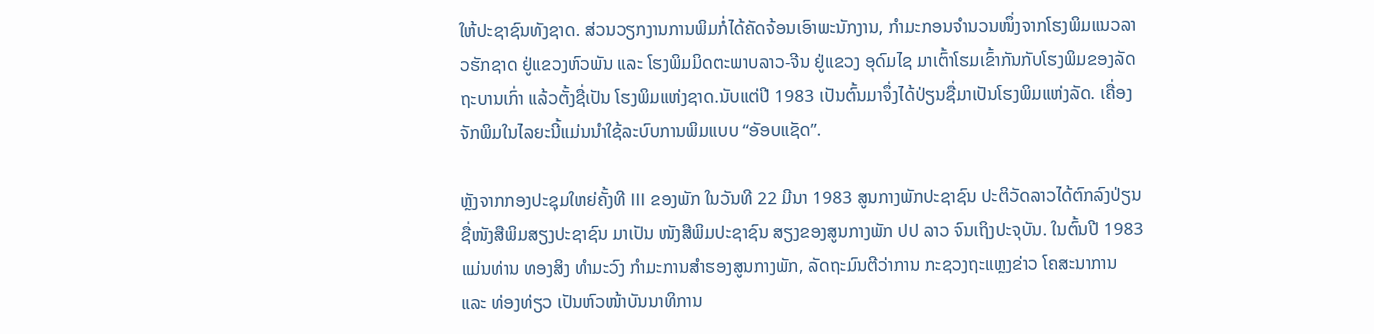ໃຫ້ປະຊາຊົນທັງຊາດ. ສ່ວນວຽກງານການພິມກໍ່ໄດ້ຄັດຈ້ອນເອົາພະນັກງານ, ກຳມະກອນຈຳນວນໜຶ່ງຈາກໂຮງພິມແນວລາວຮັກຊາດ ຢູ່ແຂວງຫົວພັນ ແລະ ໂຮງພິມມິດຕະພາບລາວ-ຈີນ ຢູ່ແຂວງ ອຸດົມໄຊ ມາເຕົ້າໂຮມເຂົ້າກັນກັບໂຮງພິມຂອງລັດຖະບານເກົ່າ ແລ້ວຕັ້ງຊື່ເປັນ ໂຮງພິມແຫ່ງຊາດ.ນັບແຕ່ປີ 1983 ເປັນຕົ້ນມາຈຶ່ງໄດ້ປ່ຽນຊື່ມາເປັນໂຮງພິມແຫ່ງລັດ. ເຄື່ອງຈັກພິມໃນໄລຍະນີ້ແມ່ນນຳໃຊ້ລະບົບການພິມແບບ “ອັອບແຊັດ”.

ຫຼັງຈາກກອງປະຊຸມໃຫຍ່ຄັ້ງທີ III ຂອງພັກ ໃນວັນທີ 22 ມີນາ 1983 ສູນກາງພັກປະຊາຊົນ ປະຕິວັດລາວໄດ້ຕົກລົງປ່ຽນຊື່ໜັງສືພິມສຽງປະຊາຊົນ ມາເປັນ ໜັງສືພິມປະຊາຊົນ ສຽງຂອງສູນກາງພັກ ປປ ລາວ ຈົນເຖິງປະຈຸບັນ. ໃນຕົ້ນປີ 1983 ແມ່ນທ່ານ ທອງສິງ ທຳມະວົງ ກຳມະການສຳຮອງສູນກາງພັກ, ລັດຖະມົນຕີວ່າການ ກະຊວງຖະແຫຼງຂ່າວ ໂຄສະນາການ ແລະ ທ່ອງທ່ຽວ ເປັນຫົວໜ້າບັນນາທິການ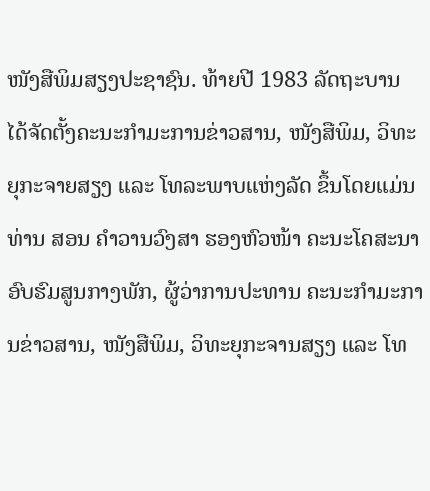ໜັງສືພິມສຽງປະຊາຊົນ. ທ້າຍປີ 1983 ລັດຖະບານ ໄດ້ຈັດຕັ້ງຄະນະກຳມະການຂ່າວສານ, ໜັງສືພິມ, ວິທະຍຸກະຈາຍສຽງ ແລະ ໂທລະພາບແຫ່ງລັດ ຂຶ້ນໂດຍແມ່ນ ທ່ານ ສອນ ຄຳວານວົງສາ ຮອງຫົວໜ້າ ຄະນະໂຄສະນາອົບຮົມສູນກາງພັກ, ຜູ້ວ່າການປະທານ ຄະນະກຳມະການຂ່າວສານ, ໜັງສືພິມ, ວິທະຍຸກະຈານສຽງ ແລະ ໂທ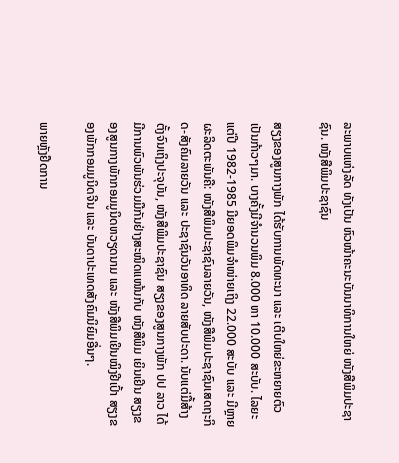ລະພາບແຫ່ງລັດ ທັງເປັນ ຫົວໜ້າຄະນະບັນນາທິການໃຫຍ່ ໜັງສືພິມປະຊາຊົນ. ໜັງສືພິມປະຊາຊົນ

ສຽງຂອງສູນກາງພັກ ໄດ້ຮັບການພັດທະນາ ແລະ ເຕີບໃຫຍ່ຂະຫຍາຍຕົວເປັນກ້າວໆມາ. ບາງຄັ້ງມີຈຳນວນພິມ 8.000 ຫາ 10.000 ສະບັບ. ໄລຍະແຕ່ປີ 1982-1985 ມີຍອດພິມຈຳໜ່າຍເຖິງ 22.000 ສະບັບ ແລະ ມີຫຼາຍຜະລິດຕະພັນຄື: ໜັງສືພິມປະຊາຊົນລາຍວັນ, ໜັງສືພິມປະຊາຊົນເສດຖະກິດ-ສັງຄົມລາຍວັນ ແລະ ປະຊາຊົນວັນອາທິດ ລາຍສັບປະດາ. ນັບແຕ່ມື້ສ້າງຕັ້ງຈົນເຖິງປະຈຸບັນ, ໜັງສືພິມປະຊາຊົນ ສຽງຂອງສູນກາງພັກ ປປ ລາວ ໄດ້ມີການພົວພັນຮ່ວມມືກັນຢ່າງສະໜິດແໜ້ນກັບ ໜັງສືພິມ ເຍິນເຢິນ ສຽງຂອງສູນກາງພັກກອມມູນິດຫວຽດນາມ ແລະ ໜັງສືພິມເຢິນໝິງຢີເປົ້າ ສຽງຂອງພັກກອມມູນິດຈີນ ແລະ ບັນດາປະເທດສັງຄົມນິຍົມອື່ນໆ.

ພາຍຫຼັງຢຶດການ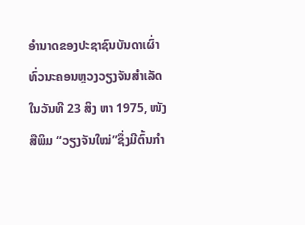ອຳນາດຂອງປະຊາຊົນບັນດາເຜົ່າທົ່ວນະຄອນຫຼວງວຽງຈັນສຳເລັດໃນວັນທີ 23 ສິງ ຫາ 1975, ໜັງສືພິມ “ວຽງຈັນໃໝ່”ຊຶ່ງມີຕົ້ນກຳ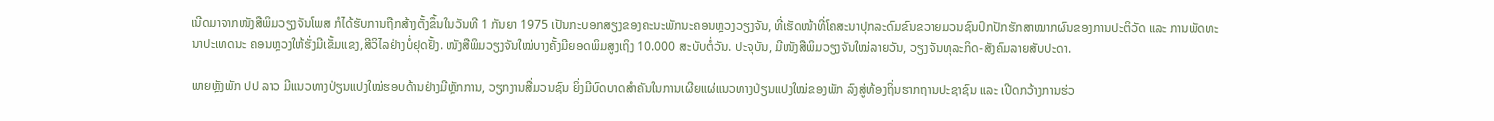ເນີດມາຈາກໜັງສືພິມວຽງຈັນໂພສ ກໍໄດ້ຮັບການຖືກສ້າງຕັ້ງຂຶ້ນໃນວັນທີ 1 ກັນຍາ 1975 ເປັນກະບອກສຽງຂອງຄະນະພັກນະຄອນຫຼວງວຽງຈັນ, ທີ່ເຮັດໜ້າທີ່ໂຄສະນາປຸກລະດົມຂົນຂວາຍມວນຊົນປົກປັກຮັກສາໝາກຜົນຂອງການປະຕິວັດ ແລະ ການພັດທະນາປະເທດນະ ຄອນຫຼວງໃຫ້ຮັ່ງມີເຂັ້ມແຂງ,ສີວິໄລຢ່າງບໍ່ຢຸດຢັ້ງ. ໜັງສືພິມວຽງຈັນໃໝ່ບາງຄັ້ງມີຍອດພິມສູງເຖິງ 10.000 ສະບັບຕໍ່ວັນ. ປະຈຸບັນ, ມີໜັງສືພິມວຽງຈັນໃໝ່ລາຍວັນ, ວຽງຈັນທຸລະກິດ-ສັງຄົມລາຍສັບປະດາ.

ພາຍຫຼັງພັກ ປປ ລາວ ມີແນວທາງປ່ຽນແປງໃໝ່ຮອບດ້ານຢ່າງມີຫຼັກການ, ວຽກງານສື່ມວນຊົນ ຍິ່ງມີບົດບາດສຳຄັນໃນການເຜີຍແຜ່ແນວທາງປ່ຽນແປງໃໝ່ຂອງພັກ ລົງສູ່ທ້ອງຖິ່ນຮາກຖານປະຊາຊົນ ແລະ ເປີດກວ້າງການຮ່ວ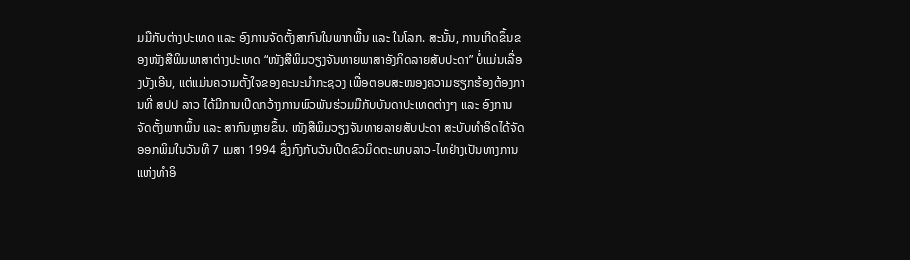ມມືກັບຕ່າງປະເທດ ແລະ ອົງການຈັດຕັ້ງສາກົນໃນພາກພື້ນ ແລະ ໃນໂລກ. ສະນັ້ນ, ການເກີດຂຶ້ນຂອງໜັງສືພິມພາສາຕ່າງປະເທດ “ໜັງສືພິມວຽງຈັນທາຍພາສາອັງກິດລາຍສັບປະດາ” ບໍ່ແມ່ນເລື່ອງບັງເອີນ, ແຕ່ແມ່ນຄວາມຕັ້ງໃຈຂອງຄະນະນຳກະຊວງ ເພື່ອຕອບສະໜອງຄວາມຮຽກຮ້ອງຕ້ອງການທີ່ ສປປ ລາວ ໄດ້ມີການເປີດກວ້າງການພົວພັນຮ່ວມມືກັບບັນດາປະເທດຕ່າງໆ ແລະ ອົງການຈັດຕັ້ງພາກພຶ້ນ ແລະ ສາກົນຫຼາຍຂຶ້ນ. ໜັງສືພິມວຽງຈັນທາຍລາຍສັບປະດາ ສະບັບທຳອິດໄດ້ຈັດອອກພິມໃນວັນທີ 7 ເມສາ 1994 ຊຶ່ງກົງກັບວັນເປີດຂົວມິດຕະພາບລາວ-ໄທຢ່າງເປັນທາງການແຫ່ງທຳອິ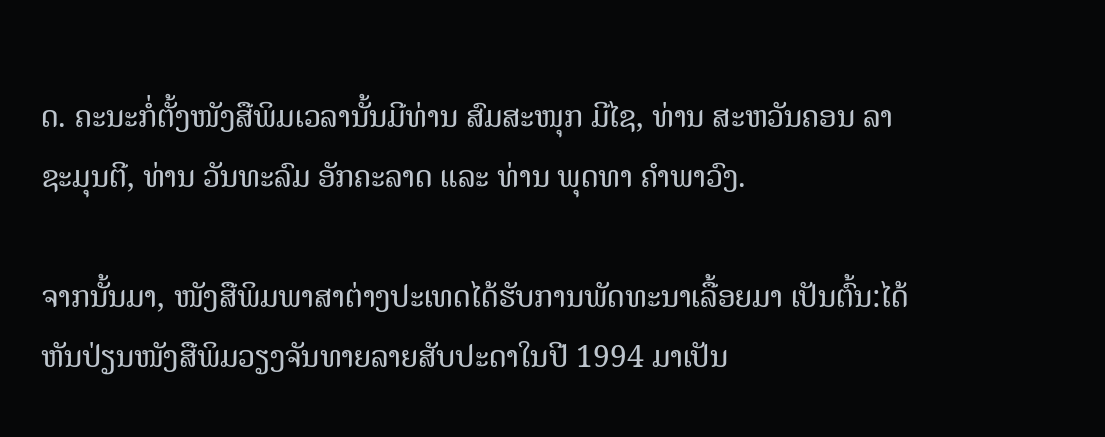ດ. ຄະນະກໍ່ຕັ້ງໜັງສືພິມເວລານັ້ນມີທ່ານ ສົມສະໜຸກ ມີໄຊ, ທ່ານ ສະຫວັນຄອນ ລາຊະມຸນຕີ, ທ່ານ ວັນທະລົມ ອັກຄະລາດ ແລະ ທ່ານ ພຸດທາ ຄຳພາວົງ.

ຈາກນັ້ນມາ, ໜັງສືພິມພາສາຕ່າງປະເທດໄດ້ຮັບການພັດທະນາເລື້ອຍມາ ເປັນຕົ້ນ:ໄດ້ຫັນປ່ຽນໜັງສືພິມວຽງຈັນທາຍລາຍສັບປະດາໃນປີ 1994 ມາເປັນ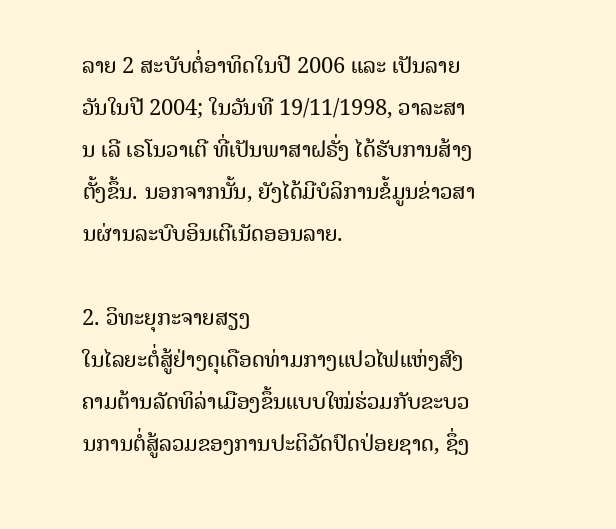ລາຍ 2 ສະບັບຕໍ່ອາທິດໃນປີ 2006 ແລະ ເປັນລາຍວັນໃນປີ 2004; ໃນວັນທີ 19/11/1998, ວາລະສານ ເລີ ເຣໂນວາເຕີ ທີ່ເປັນພາສາຝຣັ່ງ ໄດ້ຮັບການສ້າງຕັ້ງຂຶ້ນ. ນອກຈາກນັ້ນ, ຍັງໄດ້ມີບໍລິການຂໍ້ມູນຂ່າວສານຜ່ານລະບົບອິນເຕີເນັດອອນລາຍ.

2. ວິທະຍຸກະຈາຍສຽງ
ໃນໄລຍະຕໍ່ສູ້ຢ່າງດຸເດືອດທ່າມກາງແປວໄຟແຫ່ງສົງຄາມຕ້ານລັດທິລ່າເມືອງຂຶ້ນແບບໃໝ່ຮ່ວມກັບຂະບວນການຕໍ່ສູ້ລວມຂອງການປະຕິວັດປົດປ່ອຍຊາດ, ຊຶ່ງ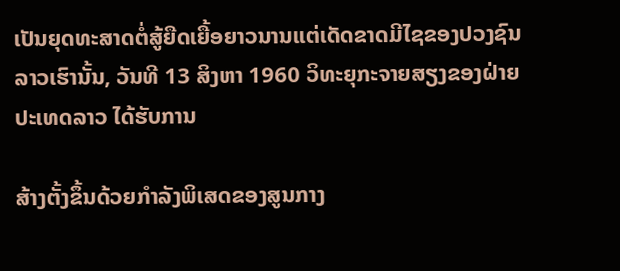ເປັນຍຸດທະສາດຕໍ່ສູ້ຍືດເຍື້ອຍາວນານແຕ່ເດັດຂາດມີໄຊຂອງປວງຊົນລາວເຮົານັ້ນ, ວັນທີ 13 ສິງຫາ 1960 ວິທະຍຸກະຈາຍສຽງຂອງຝ່າຍປະເທດລາວ ໄດ້ຮັບການ

ສ້າງຕັ້ງຂຶ້ນດ້ວຍກຳລັງພິເສດຂອງສູນກາງ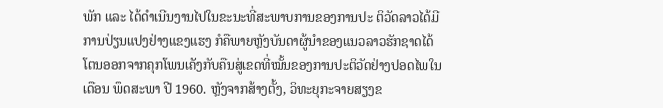ພັກ ແລະ ໄດ້ດຳເນີນງານໄປໃນຂະນະທີ່ສະພາບການຂອງການປະ ຕິວັດລາວໄດ້ມີການປ່ຽນແປງຢ່າງແຂງແຮງ ກໍຄືພາຍຫຼັງບັນດາຜູ້ນຳຂອງແນວລາວຮັກຊາດໄດ້ໂຕນອອກຈາກຄຸກໂພນເຄັງກັບຄືນສູ່ເຂດທີ່ໝັ້ນຂອງການປະຕິວັດຢ່າງປອດໄພໃນເດືອນ ພຶດສະພາ ປີ 1960. ຫຼັງຈາກສ້າງຕັ້ງ, ວິທະຍຸກະຈາຍສຽງຂ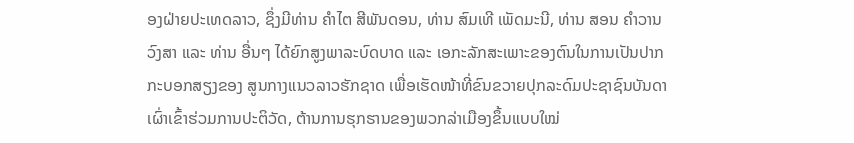ອງຝ່າຍປະເທດລາວ, ຊຶ່ງມີທ່ານ ຄຳໄຕ ສີພັນດອນ, ທ່ານ ສົມເທີ ເພັດມະນີ, ທ່ານ ສອນ ຄຳວານວົງສາ ແລະ ທ່ານ ອື່ນໆ ໄດ້ຍົກສູງພາລະບົດບາດ ແລະ ເອກະລັກສະເພາະຂອງຕົນໃນການເປັນປາກກະບອກສຽງຂອງ ສູນກາງແນວລາວຮັກຊາດ ເພື່ອເຮັດໜ້າທີ່ຂົນຂວາຍປຸກລະດົມປະຊາຊົນບັນດາເຜົ່າເຂົ້າຮ່ວມການປະຕິວັດ, ຕ້ານການຮຸກຮານຂອງພວກລ່າເມືອງຂຶ້ນແບບໃໝ່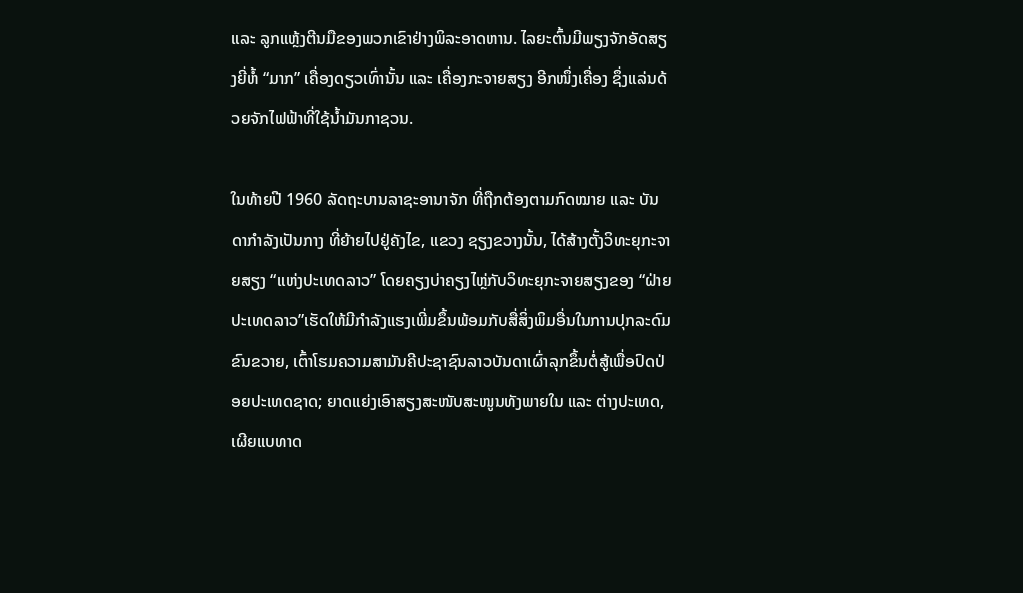ແລະ ລູກແຫຼ້ງຕີນມືຂອງພວກເຂົາຢ່າງພິລະອາດຫານ. ໄລຍະຕົ້ນມີພຽງຈັກອັດສຽງຍີ່ຫໍ້ “ມາກ” ເຄື່ອງດຽວເທົ່ານັ້ນ ແລະ ເຄື່ອງກະຈາຍສຽງ ອີກໜຶ່ງເຄື່ອງ ຊຶ່ງແລ່ນດ້ວຍຈັກໄຟຟ້າທີ່ໃຊ້ນ້ຳມັນກາຊວນ.

ໃນທ້າຍປີ 1960 ລັດຖະບານລາຊະອານາຈັກ ທີ່ຖືກຕ້ອງຕາມກົດໝາຍ ແລະ ບັນດາກຳລັງເປັນກາງ ທີ່ຍ້າຍໄປຢູ່ຄັງໄຂ, ແຂວງ ຊຽງຂວາງນັ້ນ, ໄດ້ສ້າງຕັ້ງວິທະຍຸກະຈາຍສຽງ “ແຫ່ງປະເທດລາວ” ໂດຍຄຽງບ່າຄຽງໄຫຼ່ກັບວິທະຍຸກະຈາຍສຽງຂອງ “ຝ່າຍປະເທດລາວ”ເຮັດໃຫ້ມີກຳລັງແຮງເພີ່ມຂຶ້ນພ້ອມກັບສື່ສິ່ງພິມອື່ນໃນການປຸກລະດົມຂົນຂວາຍ, ເຕົ້າໂຮມຄວາມສາມັນຄີປະຊາຊົນລາວບັນດາເຜົ່າລຸກຂຶ້ນຕໍ່ສູ້ເພື່ອປົດປ່ອຍປະເທດຊາດ; ຍາດແຍ່ງເອົາສຽງສະໜັບສະໜູນທັງພາຍໃນ ແລະ ຕ່າງປະເທດ, ເຜີຍແບທາດ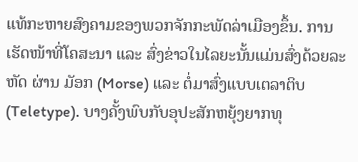ແທ້ກະຫາຍສົງຄາມຂອງພວກຈັກກະພັດລ່າເມືອງຂຶ້ນ. ການເຮັດໜ້າທີ່ໂຄສະນາ ແລະ ສົ່ງຂ່າວໃນໄລຍະນັ້ນແມ່ນສົ່ງດ້ວຍລະຫັດ ຜ່ານ ມັອກ (Morse) ແລະ ຕໍ່ມາສົ່ງແບບເຕລາຕິບ(Teletype). ບາງຄັ້ງພົບກັບອຸປະສັກຫຍຸ້ງຍາກທຸ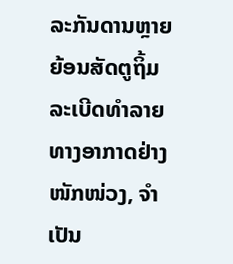ລະກັນດານຫຼາຍ ຍ້ອນສັດຕູຖິ້ມລະເບີດທຳລາຍທາງອາກາດຢ່າງໜັກໜ່ວງ, ຈຳເປັນ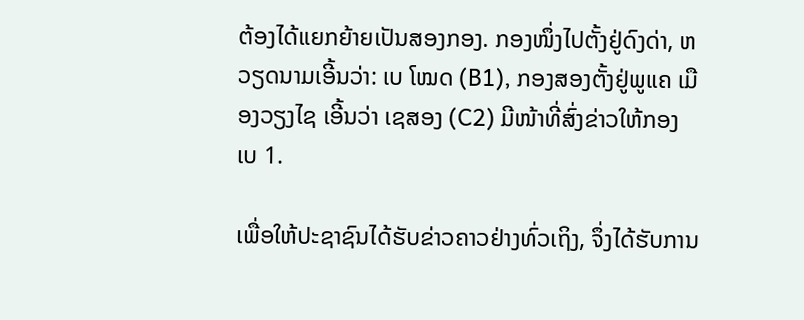ຕ້ອງໄດ້ແຍກຍ້າຍເປັນສອງກອງ. ກອງໜຶ່ງໄປຕັ້ງຢູ່ດົງດ່າ, ຫວຽດນາມເອີ້ນວ່າ: ເບ ໂໝດ (B1), ກອງສອງຕັ້ງຢູ່ພູແຄ ເມືອງວຽງໄຊ ເອີ້ນວ່າ ເຊສອງ (C2) ມີໜ້າທີ່ສົ່ງຂ່າວໃຫ້ກອງ ເບ 1.

ເພື່ອໃຫ້ປະຊາຊົນໄດ້ຮັບຂ່າວຄາວຢ່າງທົ່ວເຖິງ, ຈຶ່ງໄດ້ຮັບການ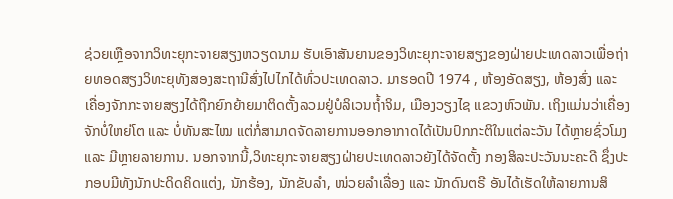ຊ່ວຍເຫຼືອຈາກວິທະຍຸກະຈາຍສຽງຫວຽດນາມ ຮັບເອົາສັນຍານຂອງວິທະຍຸກະຈາຍສຽງຂອງຝ່າຍປະເທດລາວເພື່ອຖ່າຍທອດສຽງວິທະຍຸທັງສອງສະຖານີສົ່ງໄປໄກໄດ້ທົ່ວປະເທດລາວ. ມາຮອດປີ 1974 , ຫ້ອງອັດສຽງ, ຫ້ອງສົ່ງ ແລະ ເຄື່ອງຈັກກະຈາຍສຽງໄດ້ຖືກຍົກຍ້າຍມາຕິດຕັ້ງລວມຢູ່ບໍລິເວນຖ້ຳຈິມ, ເມືອງວຽງໄຊ ແຂວງຫົວພັນ. ເຖິງແມ່ນວ່າເຄື່ອງຈັກບໍ່ໃຫຍ່ໂຕ ແລະ ບໍ່ທັນສະໄໝ ແຕ່ກໍ່ສາມາດຈັດລາຍການອອກອາກາດໄດ້ເປັນປົກກະຕິໃນແຕ່ລະວັນ ໄດ້ຫຼາຍຊົ່ວໂມງ ແລະ ມີຫຼາຍລາຍການ. ນອກຈາກນີ້,ວິທະຍຸກະຈາຍສຽງຝ່າຍປະເທດລາວຍັງໄດ້ຈັດຕັ້ງ ກອງສິລະປະວັນນະຄະດີ ຊຶ່ງປະກອບມີທັງນັກປະດິດຄິດແຕ່ງ, ນັກຮ້ອງ, ນັກຂັບລຳ, ໜ່ວຍລຳເລື່ອງ ແລະ ນັກດົນຕຣີ ອັນໄດ້ເຮັດໃຫ້ລາຍການສິ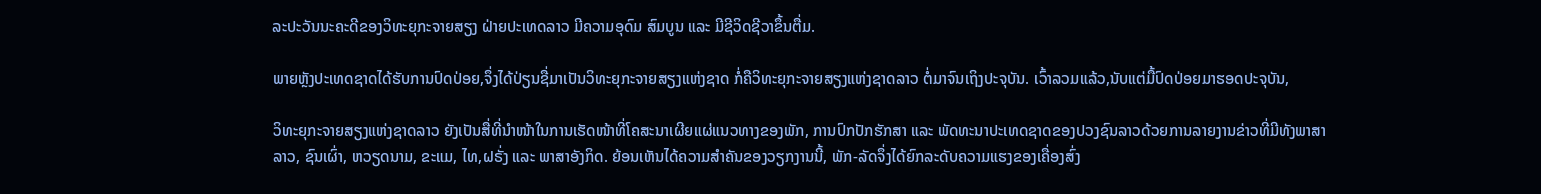ລະປະວັນນະຄະດີຂອງວິທະຍຸກະຈາຍສຽງ ຝ່າຍປະເທດລາວ ມີຄວາມອຸດົມ ສົມບູນ ແລະ ມີຊີວິດຊີວາຂຶ້ນຕື່ມ.

ພາຍຫຼັງປະເທດຊາດໄດ້ຮັບການປົດປ່ອຍ,ຈຶ່ງໄດ້ປ່ຽນຊື່ມາເປັນວິທະຍຸກະຈາຍສຽງແຫ່ງຊາດ ກໍ່ຄືວິທະຍຸກະຈາຍສຽງແຫ່ງຊາດລາວ ຕໍ່ມາຈົນເຖິງປະຈຸບັນ. ເວົ້າລວມແລ້ວ,ນັບແຕ່ມື້ປົດປ່ອຍມາຮອດປະຈຸບັນ,

ວິທະຍຸກະຈາຍສຽງແຫ່ງຊາດລາວ ຍັງເປັນສື່ທີ່ນຳໜ້າໃນການເຮັດໜ້າທີ່ໂຄສະນາເຜີຍແຜ່ແນວທາງຂອງພັກ, ການປົກປັກຮັກສາ ແລະ ພັດທະນາປະເທດຊາດຂອງປວງຊົນລາວດ້ວຍການລາຍງານຂ່າວທີ່ມີທັງພາສາລາວ, ຊົນເຜົ່າ, ຫວຽດນາມ, ຂະແມ, ໄທ,ຝຣັ່ງ ແລະ ພາສາອັງກິດ. ຍ້ອນເຫັນໄດ້ຄວາມສຳຄັນຂອງວຽກງານນີ້, ພັກ-ລັດຈຶ່ງໄດ້ຍົກລະດັບຄວາມແຮງຂອງເຄື່ອງສົ່ງ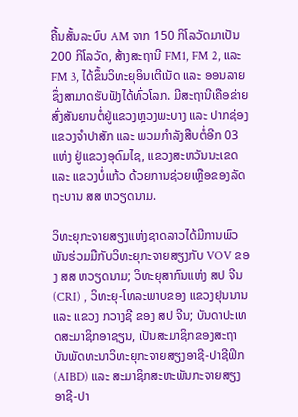ຄື້ນສັ້ນລະບົບ AM ຈາກ 150 ກິໂລວັດມາເປັນ 200 ກິໂລວັດ, ສ້າງສະຖານີ FM1, FM 2, ແລະ FM 3, ໄດ້ຂຶ້ນວິທະຍຸອິນເຕີເນັດ ແລະ ອອນລາຍຊຶ່ງສາມາດຮັບຟັງໄດ້ທົ່ວໂລກ. ມີສະຖານີເຄືອຂ່າຍສົ່ງສັນຍານຕໍ່ຢູ່ແຂວງຫຼວງພະບາງ ແລະ ປາກຊ່ອງ ແຂວງຈຳປາສັກ ແລະ ພວມກຳລັງສືບຕໍ່ອີກ 03 ແຫ່ງ ຢູ່ແຂວງອຸດົມໄຊ, ແຂວງສະຫວັນນະເຂດ ແລະ ແຂວງບໍ່ແກ້ວ ດ້ວຍການຊ່ວຍເຫຼືອຂອງລັດຖະບານ ສສ ຫວຽດນາມ.

ວິທະຍຸກະຈາຍສຽງແຫ່ງຊາດລາວໄດ້ມີການພົວພັນຮ່ວມມືກັບວິທະຍຸກະຈາຍສຽງກັບ VOV ຂອງ ສສ ຫວຽດນາມ; ວິທະຍຸສາກົນແຫ່ງ ສປ ຈີນ(CRI) , ວິທະຍຸ-ໂທລະພາບຂອງ ແຂວງຢຸນນານ ແລະ ແຂວງ ກວາງຊີ ຂອງ ສປ ຈີນ; ບັນດາປະເທດສະມາຊິກອາຊຽນ, ເປັນສະມາຊິກຂອງສະຖາບັນພັດທະນາວິທະຍຸກະຈາຍສຽງອາຊີ-ປາຊີຟິກ (AIBD) ແລະ ສະມາຊິກສະຫະພັນກະຈາຍສຽງອາຊີ-ປາ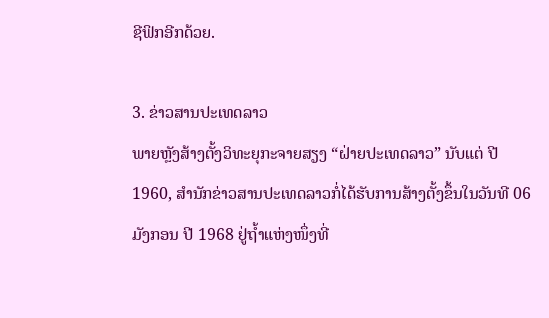ຊີຟິກອີກດ້ວຍ.

3. ຂ່າວສານປະເທດລາວ
ພາຍຫຼັງສ້າງຕັ້ງວິທະຍຸກະຈາຍສຽງ “ຝ່າຍປະເທດລາວ” ນັບແຕ່ ປີ 1960, ສຳນັກຂ່າວສານປະເທດລາວກໍ່ໄດ້ຮັບການສ້າງຕັ້ງຂຶ້ນໃນວັນທີ 06 ມັງກອນ ປີ 1968 ຢູ່ຖໍ້າແຫ່ງໜຶ່ງທີ່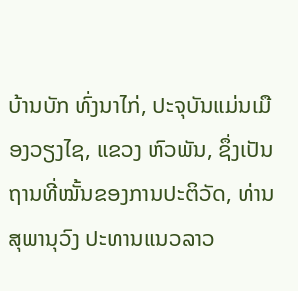ບ້ານບັກ ທົ່ງນາໄກ່, ປະຈຸບັນແມ່ນເມືອງວຽງໄຊ, ແຂວງ ຫົວພັນ, ຊຶ່ງເປັນຖານທີ່ໝັ້ນຂອງການປະຕິວັດ, ທ່ານ ສຸພານຸວົງ ປະທານແນວລາວ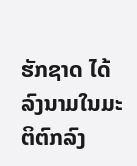ຮັກຊາດ ໄດ້ລົງນາມໃນມະຕິຕົກລົງ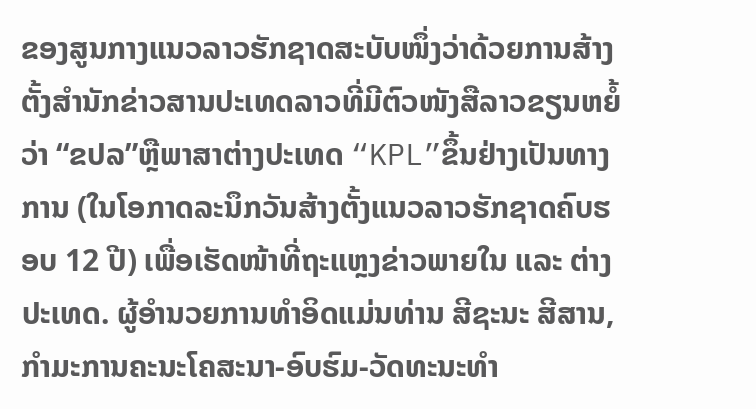ຂອງສູນກາງແນວລາວຮັກຊາດສະບັບໜຶ່ງວ່າດ້ວຍການສ້າງຕັ້ງສຳນັກຂ່າວສານປະເທດລາວທີ່ມີຕົວໜັງສືລາວຂຽນຫຍໍ້ວ່າ “ຂປລ”ຫຼືພາສາຕ່າງປະເທດ “KPL”ຂຶ້ນຢ່າງເປັນທາງການ (ໃນໂອກາດລະນຶກວັນສ້າງຕັ້ງແນວລາວຮັກຊາດຄົບຮອບ 12 ປີ) ເພື່ອເຮັດໜ້າທີ່ຖະແຫຼງຂ່າວພາຍໃນ ແລະ ຕ່າງປະເທດ. ຜູ້ອຳນວຍການທຳອິດແມ່ນທ່ານ ສີຊະນະ ສີສານ, ກຳມະການຄະນະໂຄສະນາ-ອົບຮົມ-ວັດທະນະທຳ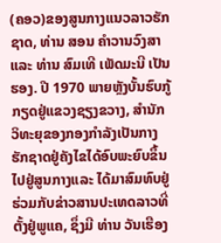(ຄອວ)ຂອງສູນກາງແນວລາວຮັກຊາດ, ທ່ານ ສອນ ຄຳວານວົງສາ ແລະ ທ່ານ ສົມເທີ ເພັດມະນີ ເປັນຮອງ. ປີ 1970 ພາຍຫຼັງບັ້ນຮົບກູ້ກຽດຢູ່ແຂວງຊຽງຂວາງ, ສຳນັກວິທະຍຸຂອງກອງກຳລັງເປັນກາງຮັກຊາດຢູ່ຄັງໄຂໄດ້ອົບພະຍົບຂຶ້ນໄປຢູ່ສູນກາງແລະ ໄດ້ມາສົມທົບຢູ່ຮ່ວມກັບຂ່າວສານປະເທດລາວທີ່ຕັ້ງຢູ່ພູແຄ, ຊຶ່ງມີ ທ່ານ ວັນເຮືອງ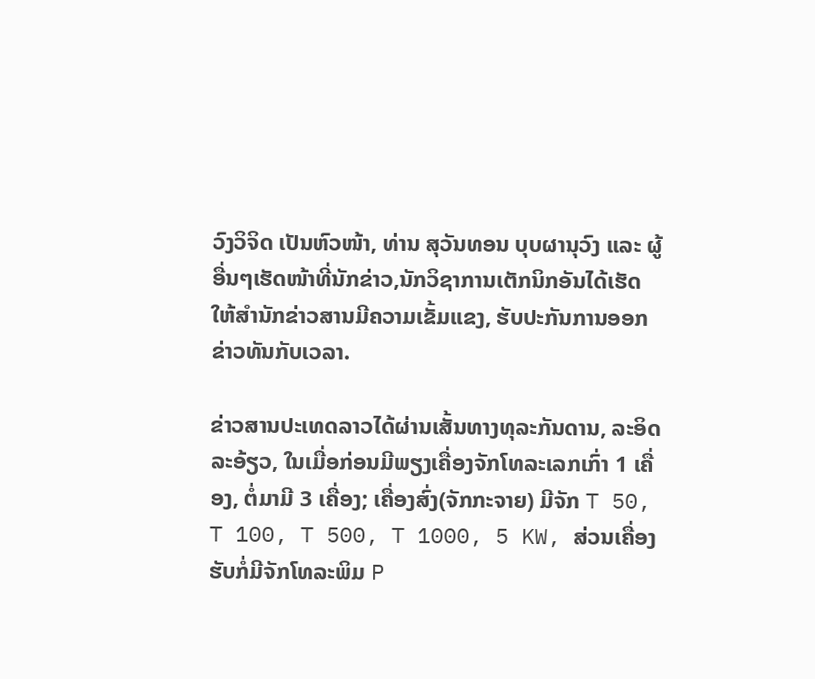ວົງວິຈິດ ເປັນຫົວໜ້າ, ທ່ານ ສຸວັນທອນ ບຸບຜານຸວົງ ແລະ ຜູ້ອື່ນໆເຮັດໜ້າທີ່ນັກຂ່າວ,ນັກວິຊາການເຕັກນິກອັນໄດ້ເຮັດໃຫ້ສຳນັກຂ່າວສານມີຄວາມເຂັ້ມແຂງ, ຮັບປະກັນການອອກຂ່າວທັນກັບເວລາ.

ຂ່າວສານປະເທດລາວໄດ້ຜ່ານເສັ້ນທາງທຸລະກັນດານ, ລະອິດລະອ້ຽວ, ໃນເມື່ອກ່ອນມີພຽງເຄື່ອງຈັກໂທລະເລກເກົ່າ 1 ເຄື່ອງ, ຕໍ່ມາມີ 3 ເຄື່ອງ; ເຄື່ອງສົ່ງ(ຈັກກະຈາຍ) ມີຈັກ T 50, T 100, T 500, T 1000, 5 KW, ສ່ວນເຄື່ອງຮັບກໍ່ມີຈັກໂທລະພິມ P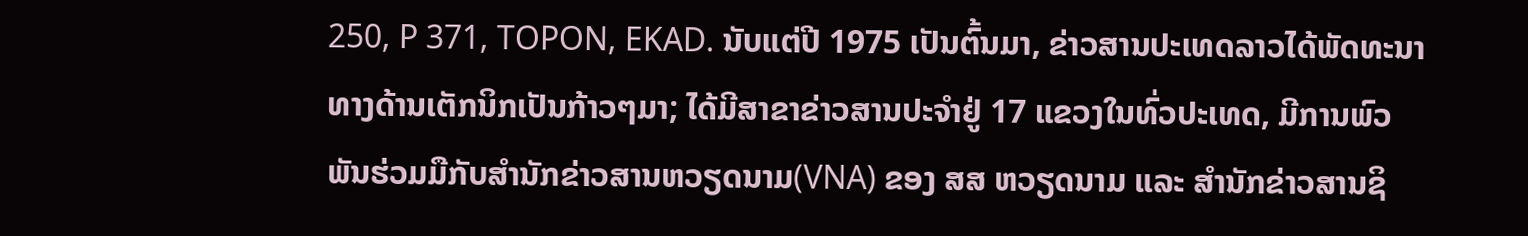250, P 371, TOPON, EKAD. ນັບແຕ່ປີ 1975 ເປັນຕົ້ນມາ, ຂ່າວສານປະເທດລາວໄດ້ພັດທະນາທາງດ້ານເຕັກນິກເປັນກ້າວໆມາ; ໄດ້ມີສາຂາຂ່າວສານປະຈຳຢູ່ 17 ແຂວງໃນທົ່ວປະເທດ, ມີການພົວພັນຮ່ວມມືກັບສຳນັກຂ່າວສານຫວຽດນາມ(VNA) ຂອງ ສສ ຫວຽດນາມ ແລະ ສຳນັກຂ່າວສານຊິ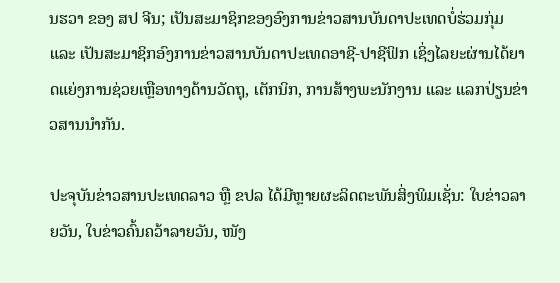ນຮວາ ຂອງ ສປ ຈີນ; ເປັນສະມາຊິກຂອງອົງການຂ່າວສານບັນດາປະເທດບໍ່ຮ່ວມກຸ່ມ ແລະ ເປັນສະມາຊິກອົງການຂ່າວສານບັນດາປະເທດອາຊີ-ປາຊີຟິກ ເຊິ່ງໄລຍະຜ່ານໄດ້ຍາດແຍ່ງການຊ່ວຍເຫຼືອທາງດ້ານວັດຖຸ, ເຕັກນິກ, ການສ້າງພະນັກງານ ແລະ ແລກປ່ຽນຂ່າວສານນຳກັນ.

ປະຈຸບັນຂ່າວສານປະເທດລາວ ຫຼື ຂປລ ໄດ້ມີຫຼາຍຜະລິດຕະພັນສິ່ງພິມເຊັ່ນ: ໃບຂ່າວລາຍວັນ, ໃບຂ່າວຄົ້ນຄວ້າລາຍວັນ, ໜັງ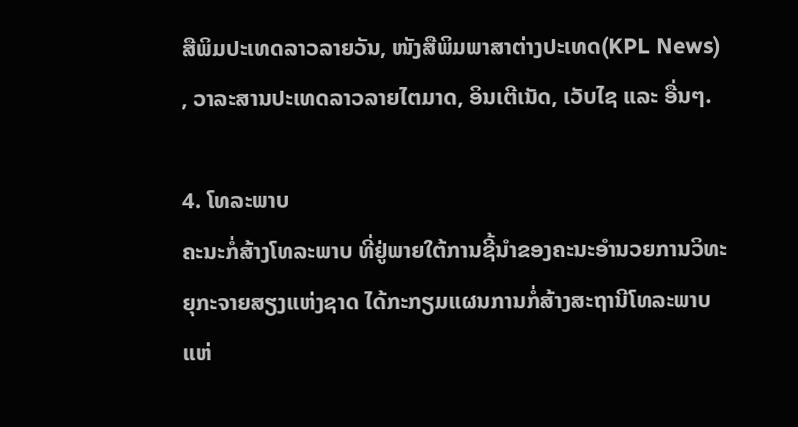ສືພິມປະເທດລາວລາຍວັນ, ໜັງສືພິມພາສາຕ່າງປະເທດ(KPL News) , ວາລະສານປະເທດລາວລາຍໄຕມາດ, ອິນເຕີເນັດ, ເວັບໄຊ ແລະ ອື່ນໆ.

4. ໂທລະພາບ
ຄະນະກໍ່ສ້າງໂທລະພາບ ທີ່ຢູ່ພາຍໃຕ້ການຊີ້ນຳຂອງຄະນະອຳນວຍການວິທະຍຸກະຈາຍສຽງແຫ່ງຊາດ ໄດ້ກະກຽມແຜນການກໍ່ສ້າງສະຖານີໂທລະພາບແຫ່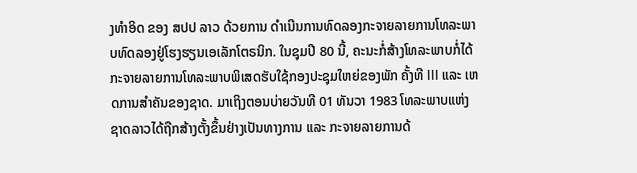ງທຳອິດ ຂອງ ສປປ ລາວ ດ້ວຍການ ດຳເນີນການທົດລອງກະຈາຍລາຍການໂທລະພາບທົດລອງຢູ່ໂຮງຮຽນເອເລັກໂຕຣນິກ. ໃນຊຸມປີ 80 ນີ້, ຄະນະກໍ່ສ້າງໂທລະພາບກໍ່ໄດ້ກະຈາຍລາຍການໂທລະພາບພິເສດຮັບໃຊ້ກອງປະຊຸມໃຫຍ່ຂອງພັກ ຄັ້ງທີ III ແລະ ເຫດການສຳຄັນຂອງຊາດ. ມາເຖິງຕອນບ່າຍວັນທີ 01 ທັນວາ 1983 ໂທລະພາບແຫ່ງຊາດລາວໄດ້ຖືກສ້າງຕັ້ງຂຶ້ນຢ່າງເປັນທາງການ ແລະ ກະຈາຍລາຍການດ້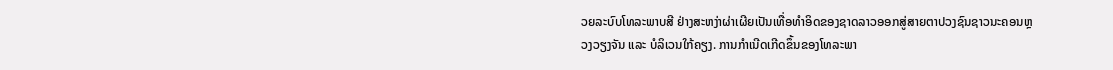ວຍລະບົບໂທລະພາບສີ ຢ່າງສະຫງ່າຜ່າເຜີຍເປັນເທື່ອທຳອິດຂອງຊາດລາວອອກສູ່ສາຍຕາປວງຊົນຊາວນະຄອນຫຼວງວຽງຈັນ ແລະ ບໍລິເວນໃກ້ຄຽງ. ການກຳເນີດເກີດຂຶ້ນຂອງໂທລະພາ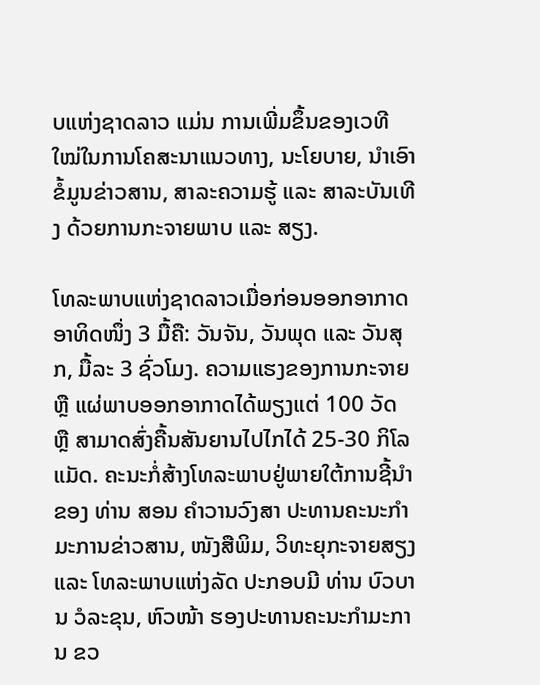ບແຫ່ງຊາດລາວ ແມ່ນ ການເພີ່ມຂຶ້ນຂອງເວທີໃໝ່ໃນການໂຄສະນາແນວທາງ, ນະໂຍບາຍ, ນຳເອົາຂໍ້ມູນຂ່າວສານ, ສາລະຄວາມຮູ້ ແລະ ສາລະບັນເທີງ ດ້ວຍການກະຈາຍພາບ ແລະ ສຽງ.

ໂທລະພາບແຫ່ງຊາດລາວເມື່ອກ່ອນອອກອາກາດອາທິດໜຶ່ງ 3 ມື້ຄື: ວັນຈັນ, ວັນພຸດ ແລະ ວັນສຸກ, ມື້ລະ 3 ຊົ່ວໂມງ. ຄວາມແຮງຂອງການກະຈາຍ ຫຼື ແຜ່ພາບອອກອາກາດໄດ້ພຽງແຕ່ 100 ວັດ ຫຼື ສາມາດສົ່ງຄື້ນສັນຍານໄປໄກໄດ້ 25-30 ກິໂລແມັດ. ຄະນະກໍ່ສ້າງໂທລະພາບຢູ່ພາຍໃຕ້ການຊີ້ນຳຂອງ ທ່ານ ສອນ ຄຳວານວົງສາ ປະທານຄະນະກຳມະການຂ່າວສານ, ໜັງສືພິມ, ວິທະຍຸກະຈາຍສຽງ ແລະ ໂທລະພາບແຫ່ງລັດ ປະກອບມີ ທ່ານ ບົວບານ ວໍລະຂຸນ, ຫົວໜ້າ ຮອງປະທານຄະນະກຳມະການ ຂວ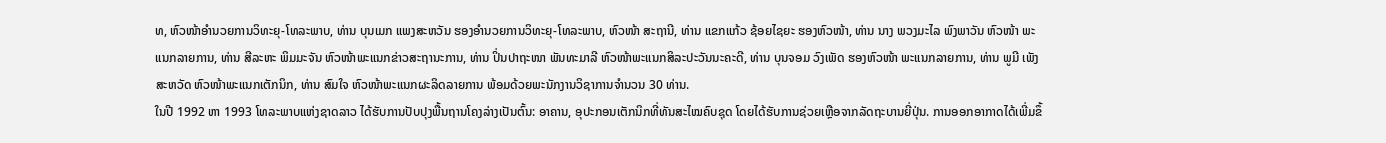ທ, ຫົວໜ້າອໍານວຍການວິທະຍຸ-ໂທລະພາບ, ທ່ານ ບຸນເມກ ແພງສະຫວັນ ຮອງອຳນວຍການວິທະຍຸ-ໂທລະພາບ, ຫົວໜ້າ ສະຖານີ, ທ່ານ ແຂກແກ້ວ ຊ້ອຍໄຊຍະ ຮອງຫົວໜ້າ, ທ່ານ ນາງ ພວງມະໄລ ພົງພາວັນ ຫົວໜ້າ ພະແນກລາຍການ, ທ່ານ ສີລະຫະ ພິມມະຈັນ ຫົວໜ້າພະແນກຂ່າວສະຖານະການ, ທ່ານ ປິ່ນປາຖະໜາ ພັນທະມາລີ ຫົວໜ້າພະແນກສິລະປະວັນນະຄະດີ, ທ່ານ ບຸນຈອມ ວົງເພັດ ຮອງຫົວໜ້າ ພະແນກລາຍການ, ທ່ານ ພູມີ ເພັງສະຫວັດ ຫົວໜ້າພະແນກເຕັກນິກ, ທ່ານ ສົມໃຈ ຫົວໜ້າພະແນກຜະລິດລາຍການ ພ້ອມດ້ວຍພະນັກງານວິຊາການຈຳນວນ 30 ທ່ານ.
ໃນປີ 1992 ຫາ 1993 ໂທລະພາບແຫ່ງຊາດລາວ ໄດ້ຮັບການປັບປຸງພື້ນຖານໂຄງລ່າງເປັນຕົ້ນ: ອາຄານ, ອຸປະກອນເຕັກນິກທີ່ທັນສະໄໝຄົບຊຸດ ໂດຍໄດ້ຮັບການຊ່ວຍເຫຼືອຈາກລັດຖະບານຍີ່ປຸ່ນ. ການອອກອາກາດໄດ້ເພີ່ມຂຶ້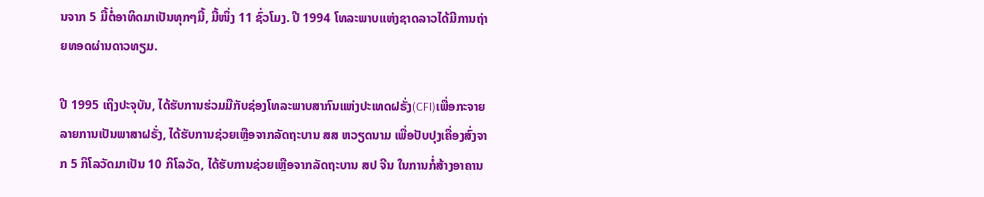ນຈາກ 5 ມື້ຕໍ່ອາທິດມາເປັນທຸກໆມື້, ມື້ໜຶ່ງ 11 ຊົ່ວໂມງ. ປີ 1994 ໂທລະພາບແຫ່ງຊາດລາວໄດ້ມີການຖ່າຍທອດຜ່ານດາວທຽມ.

ປີ 1995 ເຖິງປະຈຸບັນ, ໄດ້ຮັບການຮ່ວມມືກັບຊ່ອງໂທລະພາບສາກົນແຫ່ງປະເທດຝຣັ່ງ(CFI)ເພື່ອກະຈາຍລາຍການເປັນພາສາຝຣັ່ງ, ໄດ້ຮັບການຊ່ວຍເຫຼືອຈາກລັດຖະບານ ສສ ຫວຽດນາມ ເພື່ອປັບປຸງເຄື່ອງສົ່ງຈາກ 5 ກິໂລວັດມາເປັນ 10 ກິໂລວັດ, ໄດ້ຮັບການຊ່ວຍເຫຼືອຈາກລັດຖະບານ ສປ ຈີນ ໃນການກໍ່ສ້າງອາຄານ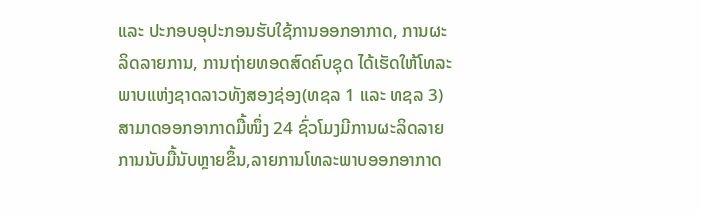ແລະ ປະກອບອຸປະກອນຮັບໃຊ້ການອອກອາກາດ, ການຜະລິດລາຍການ, ການຖ່າຍທອດສົດຄົບຊຸດ ໄດ້ເຮັດໃຫ້ໂທລະພາບແຫ່ງຊາດລາວທັງສອງຊ່ອງ(ທຊລ 1 ແລະ ທຊລ 3) ສາມາດອອກອາກາດມື້ໜຶ່ງ 24 ຊົ່ວໂມງມີການຜະລິດລາຍການນັບມື້ນັບຫຼາຍຂຶ້ນ,ລາຍການໂທລະພາບອອກອາກາດ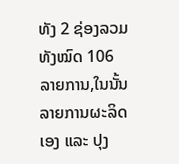ທັງ 2 ຊ່ອງລວມທັງໝົດ 106 ລາຍການ,ໃນນັ້ນລາຍການຜະລິດເອງ ແລະ ປຸງ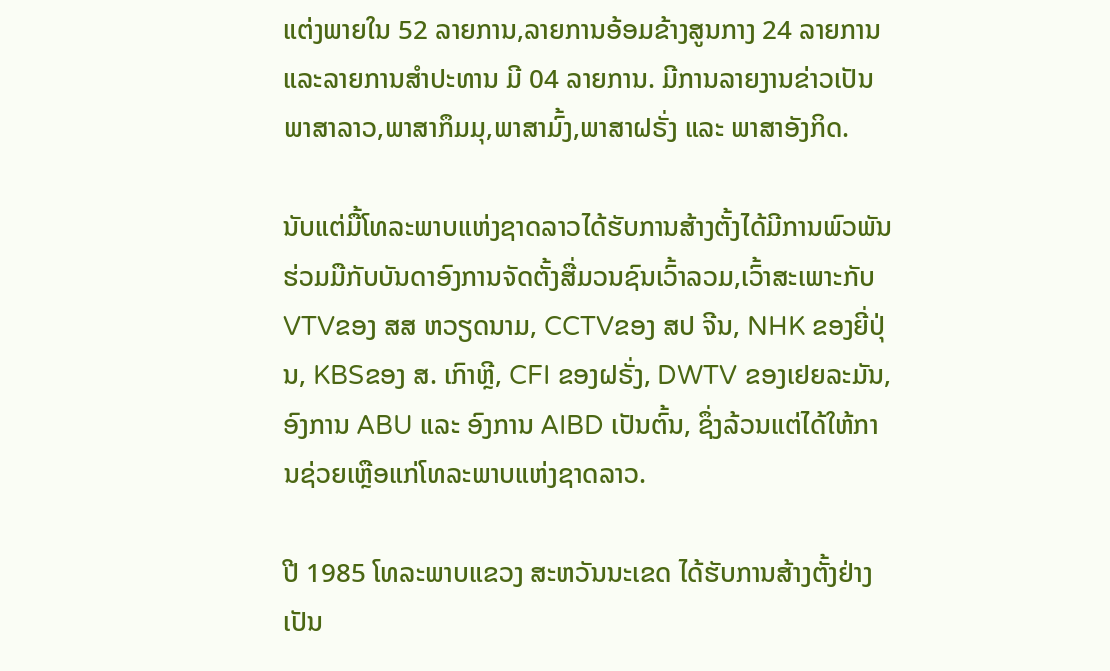ແຕ່ງພາຍໃນ 52 ລາຍການ,ລາຍການອ້ອມຂ້າງສູນກາງ 24 ລາຍການ ແລະລາຍການສຳປະທານ ມີ 04 ລາຍການ. ມີການລາຍງານຂ່າວເປັນພາສາລາວ,ພາສາກຶມມຸ,ພາສາມົ້ງ,ພາສາຝຣັ່ງ ແລະ ພາສາອັງກິດ.

ນັບແຕ່ມື້ໂທລະພາບແຫ່ງຊາດລາວໄດ້ຮັບການສ້າງຕັ້ງໄດ້ມີການພົວພັນຮ່ວມມືກັບບັນດາອົງການຈັດຕັ້ງສື່ມວນຊົນເວົ້າລວມ,ເວົ້າສະເພາະກັບ VTVຂອງ ສສ ຫວຽດນາມ, CCTVຂອງ ສປ ຈີນ, NHK ຂອງຍີ່ປຸ່ນ, KBSຂອງ ສ. ເກົາຫຼີ, CFI ຂອງຝຣັ່ງ, DWTV ຂອງເຢຍລະມັນ, ອົງການ ABU ແລະ ອົງການ AIBD ເປັນຕົ້ນ, ຊຶ່ງລ້ວນແຕ່ໄດ້ໃຫ້ການຊ່ວຍເຫຼືອແກ່ໂທລະພາບແຫ່ງຊາດລາວ.

ປີ 1985 ໂທລະພາບແຂວງ ສະຫວັນນະເຂດ ໄດ້ຮັບການສ້າງຕັ້ງຢ່າງເປັນ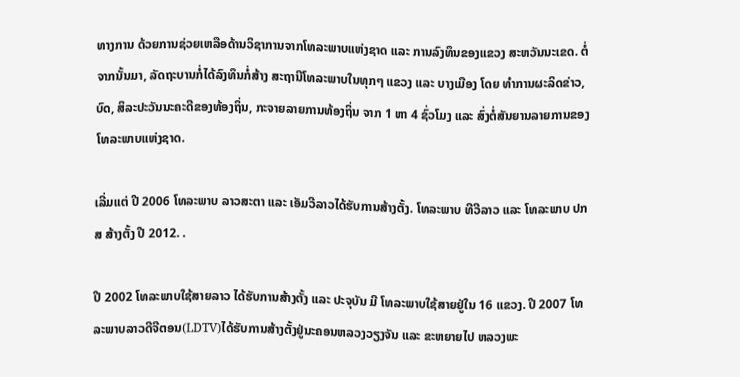ທາງການ ດ້ວຍການຊ່ວຍເຫລືອດ້ານວິຊາການຈາກໂທລະພາບແຫ່ງຊາດ ແລະ ການລົງທຶນຂອງແຂວງ ສະຫວັນນະເຂດ. ຕໍ່ຈາກນັ້ນມາ, ລັດຖະບານກໍ່ໄດ້ລົງທຶນກໍ່ສ້າງ ສະຖານີໂທລະພາບໃນທຸກໆ ແຂວງ ແລະ ບາງເມືອງ ໂດຍ ທຳການຜະລິດຂ່າວ, ບົດ, ສິລະປະວັນນະຄະດີຂອງທ້ອງຖິ່ນ, ກະຈາຍລາຍການທ້ອງຖິ່ນ ຈາກ 1 ຫາ 4 ຊົ່ວໂມງ ແລະ ສົ່ງຕໍ່ສັນຍານລາຍການຂອງໂທລະພາບແຫ່ງຊາດ.

ເລີ່ມແຕ່ ປີ 2006 ໂທລະພາບ ລາວສະຕາ ແລະ ເອັມວີລາວໄດ້ຮັບການສ້າງຕັ້ງ. ໂທລະພາບ ທີວີລາວ ແລະ ໂທລະພາບ ປກສ ສ້າງຕັ້ງ ປີ 2012. .

ປີ 2002 ໂທລະພາບໃຊ້ສາຍລາວ ໄດ້ຮັບການສ້າງຕັ້ງ ແລະ ປະຈຸບັນ ມີ ໂທລະພາບໃຊ້ສາຍຢູ່ໃນ 16 ແຂວງ. ປີ 2007 ໂທລະພາບລາວດີຈີຕອນ(LDTV)ໄດ້ຮັບການສ້າງຕັ້ງຢູ່ນະຄອນຫລວງວຽງຈັນ ແລະ ຂະຫຍາຍໄປ ຫລວງພະ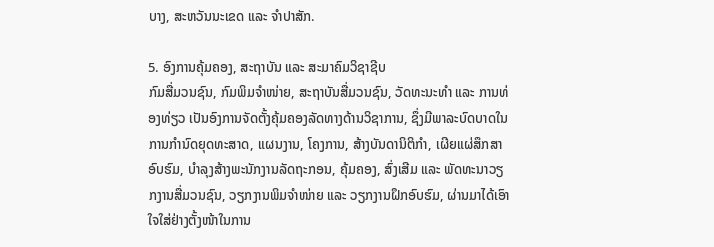ບາງ, ສະຫວັນນະເຂດ ແລະ ຈຳປາສັກ.

5. ອົງການຄຸ້ມຄອງ, ສະຖາບັນ ແລະ ສະມາຄົມວິຊາຊີບ
ກົມສື່ມວນຊົນ, ກົມພິມຈຳໜ່າຍ, ສະຖາບັນສື່ມວນຊົນ, ວັດທະນະທຳ ແລະ ການທ່ອງທ່ຽວ ເປັນອົງການຈັດຕັ້ງຄຸ້ມຄອງລັດທາງດ້ານວິຊາການ, ຊຶ່ງມີພາລະບົດບາດໃນການກຳນົດຍຸດທະສາດ, ແຜນງານ, ໂຄງການ, ສ້າງບັນດານິຕິກຳ, ເຜີຍແຜ່ສຶກສາອົບຮົມ, ບຳລຸງສ້າງພະນັກງານລັດຖະກອນ, ຄຸ້ມຄອງ, ສົ່ງເສີມ ແລະ ພັດທະນາວຽກງານສື່ມວນຊົນ, ວຽກງານພິມຈໍາໜ່າຍ ແລະ ວຽກງານຝຶກອົບຮົມ, ຜ່ານມາໄດ້ເອົາໃຈໃສ່ຢ່າງຕັ້ງໜ້າໃນການ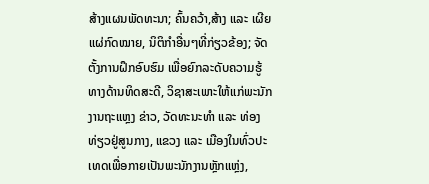ສ້າງແຜນພັດທະນາ; ຄົ້ນຄວ້າ,ສ້າງ ແລະ ເຜີຍແຜ່ກົດໝາຍ, ນິຕິກຳອື່ນໆທີ່ກ່ຽວຂ້ອງ; ຈັດຕັ້ງການຝຶກອົບຮົມ ເພື່ອຍົກລະດັບຄວາມຮູ້ທາງດ້ານທິດສະດີ, ວິຊາສະເພາະໃຫ້ແກ່ພະນັກງານຖະແຫຼງ ຂ່າວ, ວັດທະນະທຳ ແລະ ທ່ອງທ່ຽວຢູ່ສູນກາງ, ແຂວງ ແລະ ເມືອງໃນທົ່ວປະເທດເພື່ອກາຍເປັນພະນັກງານຫຼັກແຫຼ່ງ,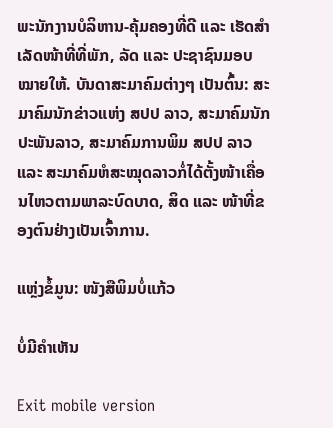ພະນັກງານບໍລິຫານ-ຄຸ້ມຄອງທີ່ດີ ແລະ ເຮັດສຳເລັດໜ້າທີ່ທີ່ພັກ, ລັດ ແລະ ປະຊາຊົນມອບໝາຍໃຫ້. ບັນດາສະມາຄົມຕ່າງໆ ເປັນຕົ້ນ: ສະມາຄົມນັກຂ່າວແຫ່ງ ສປປ ລາວ, ສະມາຄົມນັກປະພັນລາວ, ສະມາຄົມການພິມ ສປປ ລາວ ແລະ ສະມາຄົມຫໍສະໝຸດລາວກໍ່ໄດ້ຕັ້ງໜ້າເຄື່ອນໄຫວຕາມພາລະບົດບາດ, ສິດ ແລະ ໜ້າທີ່ຂອງຕົນຢ່າງເປັນເຈົ້າການ.

ແຫຼ່ງຂໍ້ມູນ: ໜັງສືພິມບໍ່ແກ້ວ

ບໍ່ມີຄໍາເຫັນ

Exit mobile version